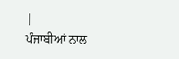|
ਪੰਜਾਬੀਆਂ ਨਾਲ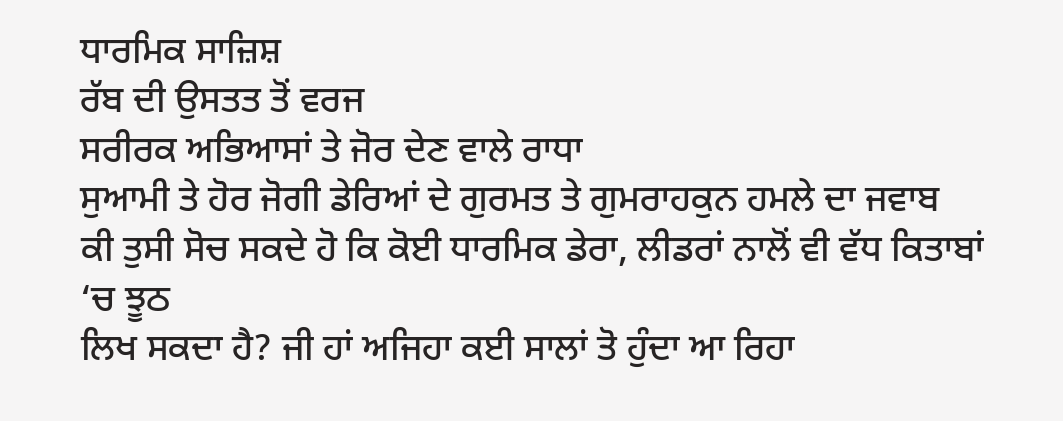ਧਾਰਮਿਕ ਸਾਜ਼ਿਸ਼
ਰੱਬ ਦੀ ਉਸਤਤ ਤੋਂ ਵਰਜ
ਸਰੀਰਕ ਅਭਿਆਸਾਂ ਤੇ ਜੋਰ ਦੇਣ ਵਾਲੇ ਰਾਧਾ
ਸੁਆਮੀ ਤੇ ਹੋਰ ਜੋਗੀ ਡੇਰਿਆਂ ਦੇ ਗੁਰਮਤ ਤੇ ਗੁਮਰਾਹਕੁਨ ਹਮਲੇ ਦਾ ਜਵਾਬ
ਕੀ ਤੁਸੀ ਸੋਚ ਸਕਦੇ ਹੋ ਕਿ ਕੋਈ ਧਾਰਮਿਕ ਡੇਰਾ, ਲੀਡਰਾਂ ਨਾਲੋਂ ਵੀ ਵੱਧ ਕਿਤਾਬਾਂ ‘ਚ ਝੂਠ
ਲਿਖ ਸਕਦਾ ਹੈ? ਜੀ ਹਾਂ ਅਜਿਹਾ ਕਈ ਸਾਲਾਂ ਤੋ ਹੁੰਦਾ ਆ ਰਿਹਾ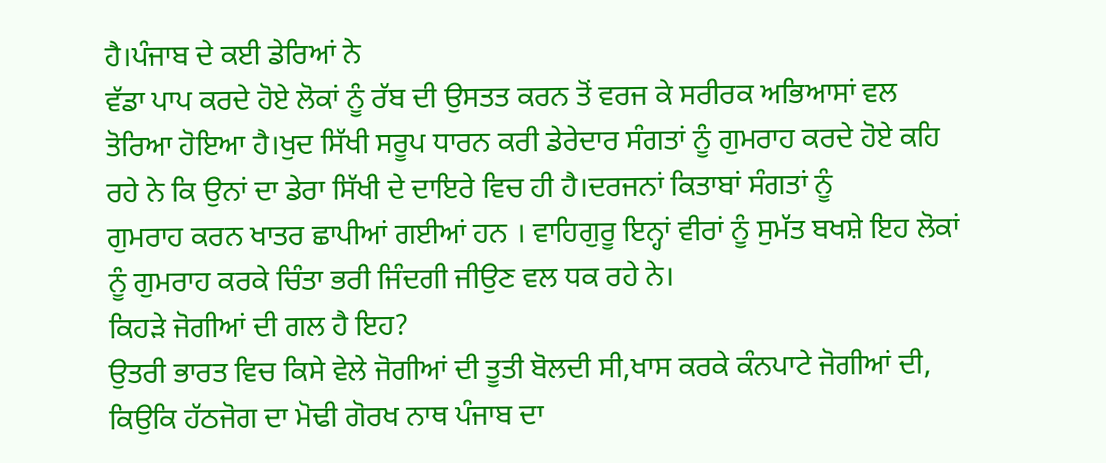ਹੈ।ਪੰਜਾਬ ਦੇ ਕਈ ਡੇਰਿਆਂ ਨੇ
ਵੱਡਾ ਪਾਪ ਕਰਦੇ ਹੋਏ ਲੋਕਾਂ ਨੂੰ ਰੱਬ ਦੀ ਉਸਤਤ ਕਰਨ ਤੋਂ ਵਰਜ ਕੇ ਸਰੀਰਕ ਅਭਿਆਸਾਂ ਵਲ
ਤੋਰਿਆ ਹੋਇਆ ਹੈ।ਖੁਦ ਸਿੱਖੀ ਸਰੂਪ ਧਾਰਨ ਕਰੀ ਡੇਰੇਦਾਰ ਸੰਗਤਾਂ ਨੂੰ ਗੁਮਰਾਹ ਕਰਦੇ ਹੋਏ ਕਹਿ
ਰਹੇ ਨੇ ਕਿ ਉਨਾਂ ਦਾ ਡੇਰਾ ਸਿੱਖੀ ਦੇ ਦਾਇਰੇ ਵਿਚ ਹੀ ਹੈ।ਦਰਜਨਾਂ ਕਿਤਾਬਾਂ ਸੰਗਤਾਂ ਨੂੰ
ਗੁਮਰਾਹ ਕਰਨ ਖਾਤਰ ਛਾਪੀਆਂ ਗਈਆਂ ਹਨ । ਵਾਹਿਗੁਰੂ ਇਨ੍ਹਾਂ ਵੀਰਾਂ ਨੂੰ ਸੁਮੱਤ ਬਖਸ਼ੇ ਇਹ ਲੋਕਾਂ
ਨੂੰ ਗੁਮਰਾਹ ਕਰਕੇ ਚਿੰਤਾ ਭਰੀ ਜਿੰਦਗੀ ਜੀਉਣ ਵਲ ਧਕ ਰਹੇ ਨੇ।
ਕਿਹੜੇ ਜੋਗੀਆਂ ਦੀ ਗਲ ਹੈ ਇਹ?
ਉਤਰੀ ਭਾਰਤ ਵਿਚ ਕਿਸੇ ਵੇਲੇ ਜੋਗੀਆਂ ਦੀ ਤੂਤੀ ਬੋਲਦੀ ਸੀ,ਖਾਸ ਕਰਕੇ ਕੰਨਪਾਟੇ ਜੋਗੀਆਂ ਦੀ,
ਕਿਉਕਿ ਹੱਠਜੋਗ ਦਾ ਮੋਢੀ ਗੋਰਖ ਨਾਥ ਪੰਜਾਬ ਦਾ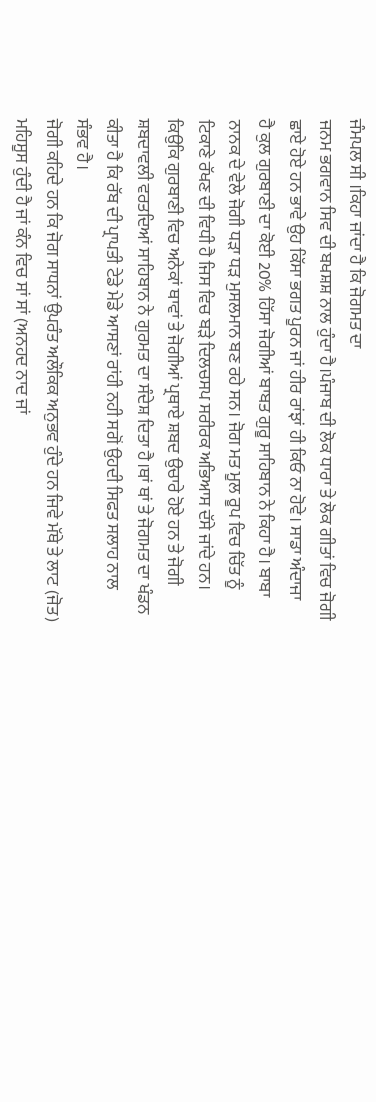ਜੰਮਪਲ ਸੀ ।ਕਿਹਾ ਜਾਂਦਾ ਹੈ ਕਿ ਜੋਗਮਤ ਦਾ
ਜਨਮ ਭਗਵਾਨ ਸਿਵ ਦੀ ਬਖਸ਼ਸ਼ ਨਾਲ ਹੁੰਦਾ ਹੈ।ਪੰਜਾਬ ਦੀ ਲੋਕ ਧਾਰਾ ਤੇ ਲੋਕ ਗੀਤਾਂ ਵਿਚ ਜੋਗੀ
ਛਾਏ ਹੋਏ ਹਨ ਭਾਵੇ ਉਹ ਕਿੱਸਾ ਭਗਤ ਪੂਰਨ ਜਾਂ ਹੀਰ ਰਾਂਝਾਂ ਹੀ ਕਿਓ ਨਾ ਹੋਵੇ। ਸਾਡਾ ਅੰਦਾਜਾ
ਹੈ ਕੁਲ ਗੁਰਬਾਣੀ ਦਾ ਕੋਈ 20% ਹਿੱਸਾ ਜੋਗੀਆਂ ਬਾਬਤ ਗੁਰੂ ਸਾਹਿਬਾਨ ਨੇ ਕਿਹਾ ਹੈ। ਬਾਬਾ
ਨਾਨਕ ਦੇ ਵੇਲੇ ਜੋਗੀ ਧੜਾ ਧੜ ਮੁਸਲਮਾਨ ਬਣ ਰਹੇ ਸਨ। ਜੋਗ ਮਤ ਮੂਲ ਰੂਪ ਵਿਚ ਚਿੱਤ ਨੂੰ
ਟਿਕਾਣੇ ਰੱਖਣ ਦੀ ਵਿਧੀ ਹੈ ਜਿਸ ਵਿਚ ਬੜੇ ਦਿਲਚਸਪ ਸਰੀਰਕ ਅਭਿਆਸ ਦੱਸੇ ਜਾਂਦੇ ਹਨ।
ਕਿਉਕਿ ਗੁਰਬਾਣੀ ਵਿਚ ਅਨੇਕਾਂ ਥਾਵਾਂ ਤੇ ਜੋਗੀਆਂ ਪ੍ਰਥਾਏ ਸ਼ਬਦ ਉਚਾਰੇ ਹੋਏ ਹਨ ਤੇ ਜੋਗੀ
ਸ਼ਬਦਾਵਲੀ ਵਰਤਦਿਆਂ ਸਾਹਿਬਾਨ ਨੇ ਗੁਰਮਤ ਦਾ ਸੰਦੇਸ਼ ਦਿਤਾ ਹੈ।ਥਾਂ ਥਾਂ ਤੇ ਜੋਗਮਤ ਦਾ ਖੰਡਨ
ਕੀਤਾ ਹੈ ਕਿ ਰੱਬ ਦੀ ਪ੍ਰਾਪਤੀ ਟੇਡੇ ਮੇਡੇ ਆਸਣਾਂ ਰਾਂਹੀ ਨਹੀ ਸਗੋਂ ਉਹਦੀ ਸਿਫਤ ਸਲਾਹ ਨਾਲ
ਸੰਭਵ ਹੈ।
ਜੋਗੀ ਕਹਿਦੇ ਹਨ ਕਿ ਜੋਗ ਸਾਧਨਾਂ ਉਪਰੰਤ ਅਲੌਕਿਕ ਅਨੁਭਵ ਹੁੰਦੇ ਹਨ ਜਿਵੇ ਮੱਥੇ ਤੇ ਲਾਟ (ਜੋਤ)
ਮਹਿਸੂਸ ਹੁੰਦੀ ਹੈ ਜਾਂ ਕੰਨ ਵਿਚ ਸਾਂ ਸਾਂ (ਅਨਹਦ ਨਾਦ ਜਾਂ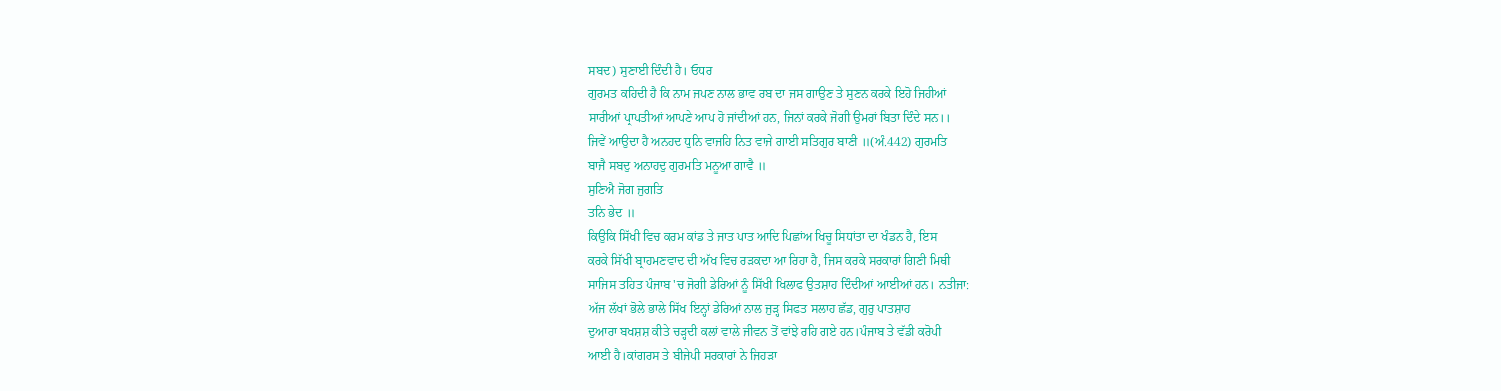ਸਬਦ) ਸੁਣਾਈ ਦਿੰਦੀ ਹੈ। ਓਧਰ
ਗੁਰਮਤ ਕਹਿਦੀ ਹੈ ਕਿ ਨਾਮ ਜਪਣ ਨਾਲ ਭਾਵ ਰਬ ਦਾ ਜਸ ਗਾਉਣ ਤੇ ਸੁਣਨ ਕਰਕੇ ਇਹੋ ਜਿਹੀਆਂ
ਸਾਰੀਆਂ ਪ੍ਰਾਪਤੀਆਂ ਆਪਣੇ ਆਪ ਹੋ ਜਾਂਦੀਆਂ ਹਨ, ਜਿਨਾਂ ਕਰਕੇ ਜੋਗੀ ਉਮਰਾਂ ਬਿਤਾ ਦਿੰਦੇ ਸਨ।।
ਜਿਵੇਂ ਆਉਦਾ ਹੈ ਅਨਹਦ ਧੁਨਿ ਵਾਜਹਿ ਨਿਤ ਵਾਜੇ ਗਾਈ ਸਤਿਗੁਰ ਬਾਣੀ ॥(ਅੰ.442) ਗੁਰਮਤਿ
ਬਾਜੈ ਸਬਦੁ ਅਨਾਹਦੁ ਗੁਰਮਤਿ ਮਨੂਆ ਗਾਵੈ ॥
ਸੁਣਿਐ ਜੋਗ ਜੁਗਤਿ
ਤਨਿ ਭੇਦ ॥
ਕਿਉਕਿ ਸਿੱਖੀ ਵਿਚ ਕਰਮ ਕਾਂਡ ਤੇ ਜਾਤ ਪਾਤ ਆਦਿ ਪਿਛਾਂਅ ਖਿਚੂ ਸਿਧਾਂਤਾ ਦਾ ਖੰਡਨ ਹੈ, ਇਸ
ਕਰਕੇ ਸਿੱਖੀ ਬ੍ਰਾਹਮਣਵਾਦ ਦੀ ਅੱਖ ਵਿਚ ਰੜਕਦਾ ਆ ਰਿਹਾ ਹੈ, ਜਿਸ ਕਰਕੇ ਸਰਕਾਰਾਂ ਗਿਣੀ ਮਿਥੀ
ਸਾਜਿਸ ਤਹਿਤ ਪੰਜਾਬ 'ਚ ਜੋਗੀ ਡੇਰਿਆਂ ਨੂੰ ਸਿੱਖੀ ਖਿਲਾਫ ਉਤਸ਼ਾਹ ਦਿੰਦੀਆਂ ਆਈਆਂ ਹਨ। ਨਤੀਜਾ:
ਅੱਜ ਲੱਖਾਂ ਭੋਲੇ ਭਾਲੇ ਸਿੱਖ ਇਨ੍ਹਾਂ ਡੇਰਿਆਂ ਨਾਲ ਜੁੜ੍ਹ ਸਿਫਤ ਸਲਾਹ ਛੱਡ, ਗੁਰੁ ਪਾਤਸ਼ਾਹ
ਦੁਆਰਾ ਬਖਸ਼ਸ਼ ਕੀਤੇ ਚੜ੍ਹਦੀ ਕਲਾਂ ਵਾਲੇ ਜੀਵਨ ਤੋਂ ਵਾਂਝੇ ਰਹਿ ਗਏ ਹਨ।ਪੰਜਾਬ ਤੇ ਵੱਡੀ ਕਰੋਪੀ
ਆਈ ਹੈ।ਕਾਂਗਰਸ ਤੇ ਬੀਜੇਪੀ ਸਰਕਾਰਾਂ ਨੇ ਜਿਹੜਾ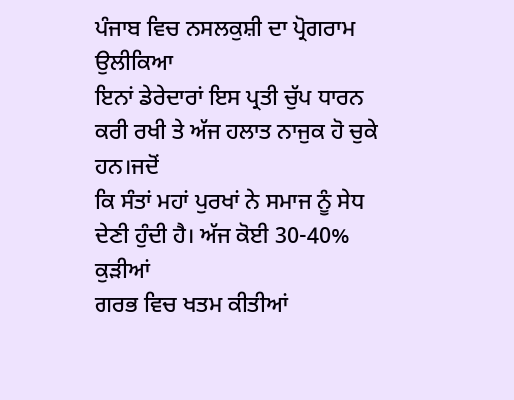ਪੰਜਾਬ ਵਿਚ ਨਸਲਕੁਸ਼ੀ ਦਾ ਪ੍ਰੋਗਰਾਮ ਉਲੀਕਿਆ
ਇਨਾਂ ਡੇਰੇਦਾਰਾਂ ਇਸ ਪ੍ਰਤੀ ਚੁੱਪ ਧਾਰਨ ਕਰੀ ਰਖੀ ਤੇ ਅੱਜ ਹਲਾਤ ਨਾਜੁਕ ਹੋ ਚੁਕੇ ਹਨ।ਜਦੋਂ
ਕਿ ਸੰਤਾਂ ਮਹਾਂ ਪੁਰਖਾਂ ਨੇ ਸਮਾਜ ਨੂੰ ਸੇਧ ਦੇਣੀ ਹੁੰਦੀ ਹੈ। ਅੱਜ ਕੋਈ 30-40% ਕੁੜੀਆਂ
ਗਰਭ ਵਿਚ ਖਤਮ ਕੀਤੀਆਂ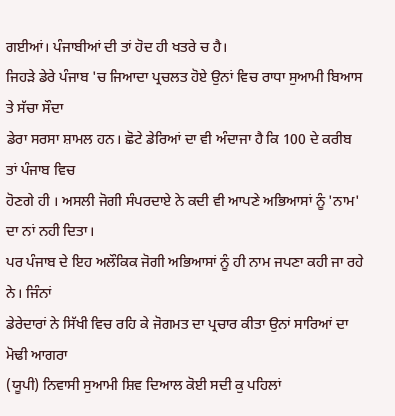ਗਈਆਂ। ਪੰਜਾਬੀਆਂ ਦੀ ਤਾਂ ਹੋਦ ਹੀ ਖਤਰੇ ਚ ਹੈ।
ਜਿਹੜੇ ਡੇਰੇ ਪੰਜਾਬ 'ਚ ਜਿਆਦਾ ਪ੍ਰਚਲਤ ਹੋਏ ਉਨਾਂ ਵਿਚ ਰਾਧਾ ਸੁਆਮੀ ਬਿਆਸ ਤੇ ਸੱਚਾ ਸੌਦਾ
ਡੇਰਾ ਸਰਸਾ ਸ਼ਾਮਲ ਹਨ। ਛੋਟੇ ਡੇਰਿਆਂ ਦਾ ਵੀ ਅੰਦਾਜਾ ਹੈ ਕਿ 100 ਦੇ ਕਰੀਬ ਤਾਂ ਪੰਜਾਬ ਵਿਚ
ਹੋਣਗੇ ਹੀ । ਅਸਲੀ ਜੋਗੀ ਸੰਪਰਦਾਏ ਨੇ ਕਦੀ ਵੀ ਆਪਣੇ ਅਭਿਆਸਾਂ ਨੂੰ 'ਨਾਮ' ਦਾ ਨਾਂ ਨਹੀ ਦਿਤਾ।
ਪਰ ਪੰਜਾਬ ਦੇ ਇਹ ਅਲੌਕਿਕ ਜੋਗੀ ਅਭਿਆਸਾਂ ਨੂੰ ਹੀ ਨਾਮ ਜਪਣਾ ਕਹੀ ਜਾ ਰਹੇ ਨੇ। ਜਿੰਨਾਂ
ਡੇਰੇਦਾਰਾਂ ਨੇ ਸਿੱਖੀ ਵਿਚ ਰਹਿ ਕੇ ਜੋਗਮਤ ਦਾ ਪ੍ਰਚਾਰ ਕੀਤਾ ਉਨਾਂ ਸਾਰਿਆਂ ਦਾ ਮੋਢੀ ਆਗਰਾ
(ਯੂਪੀ) ਨਿਵਾਸੀ ਸੁਆਮੀ ਸ਼ਿਵ ਦਿਆਲ ਕੋਈ ਸਦੀ ਕੁ ਪਹਿਲਾਂ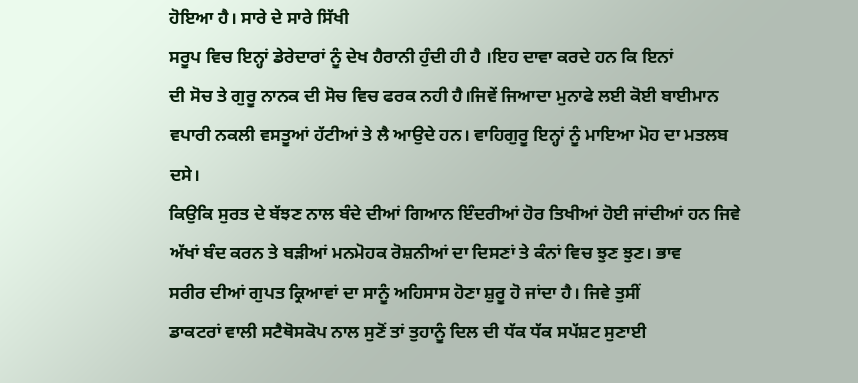ਹੋਇਆ ਹੈ। ਸਾਰੇ ਦੇ ਸਾਰੇ ਸਿੱਖੀ
ਸਰੂਪ ਵਿਚ ਇਨ੍ਹਾਂ ਡੇਰੇਦਾਰਾਂ ਨੂੰ ਦੇਖ ਹੈਰਾਨੀ ਹੁੰਦੀ ਹੀ ਹੈ ।ਇਹ ਦਾਵਾ ਕਰਦੇ ਹਨ ਕਿ ਇਨਾਂ
ਦੀ ਸੋਚ ਤੇ ਗੁਰੂ ਨਾਨਕ ਦੀ ਸੋਚ ਵਿਚ ਫਰਕ ਨਹੀ ਹੈ।ਜਿਵੇਂ ਜਿਆਦਾ ਮੁਨਾਫੇ ਲਈ ਕੋਈ ਬਾਈਮਾਨ
ਵਪਾਰੀ ਨਕਲੀ ਵਸਤੂਆਂ ਹੱਟੀਆਂ ਤੇ ਲੈ ਆਉਦੇ ਹਨ। ਵਾਹਿਗੁਰੂ ਇਨ੍ਹਾਂ ਨੂੰ ਮਾਇਆ ਮੋਹ ਦਾ ਮਤਲਬ
ਦਸੇ।
ਕਿਉਕਿ ਸੁਰਤ ਦੇ ਬੱਝਣ ਨਾਲ ਬੰਦੇ ਦੀਆਂ ਗਿਆਨ ਇੰਦਰੀਆਂ ਹੋਰ ਤਿਖੀਆਂ ਹੋਈ ਜਾਂਦੀਆਂ ਹਨ ਜਿਵੇ
ਅੱਖਾਂ ਬੰਦ ਕਰਨ ਤੇ ਬੜੀਆਂ ਮਨਮੋਹਕ ਰੋਸ਼ਨੀਆਂ ਦਾ ਦਿਸਣਾਂ ਤੇ ਕੰਨਾਂ ਵਿਚ ਝੁਣ ਝੁਣ। ਭਾਵ
ਸਰੀਰ ਦੀਆਂ ਗੁਪਤ ਕ੍ਰਿਆਵਾਂ ਦਾ ਸਾਨੂੰ ਅਹਿਸਾਸ ਹੋਣਾ ਸ਼ੁਰੂ ਹੋ ਜਾਂਦਾ ਹੈ। ਜਿਵੇ ਤੁਸੀਂ
ਡਾਕਟਰਾਂ ਵਾਲੀ ਸਟੈਥੋਸਕੋਪ ਨਾਲ ਸੁਣੋਂ ਤਾਂ ਤੁਹਾਨੂੰ ਦਿਲ ਦੀ ਧੱਕ ਧੱਕ ਸਪੱਸ਼ਟ ਸੁਣਾਈ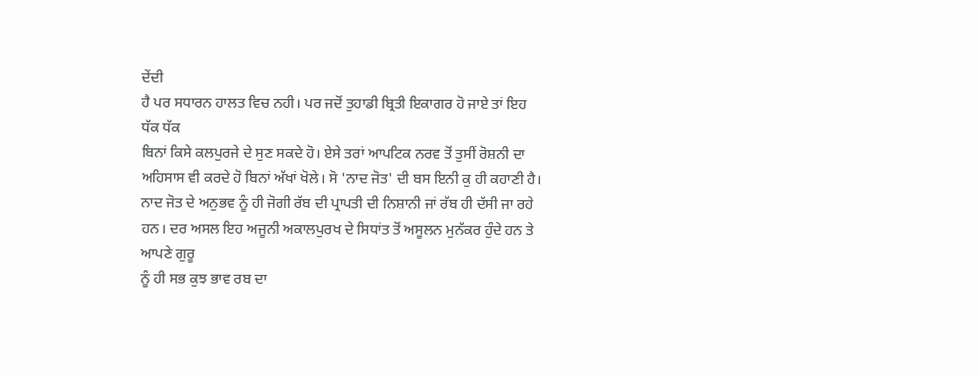ਦੇਂਦੀ
ਹੈ ਪਰ ਸਧਾਰਨ ਹਾਲਤ ਵਿਚ ਨਹੀ। ਪਰ ਜਦੋਂ ਤੁਹਾਡੀ ਬ੍ਰਿਤੀ ਇਕਾਗਰ ਹੋ ਜਾਏ ਤਾਂ ਇਹ ਧੱਕ ਧੱਕ
ਬਿਨਾਂ ਕਿਸੇ ਕਲਪੁਰਜੇ ਦੇ ਸੁਣ ਸਕਦੇ ਹੋ। ਏਸੇ ਤਰਾਂ ਆਪਟਿਕ ਨਰਵ ਤੋਂ ਤੁਸੀਂ ਰੋਸ਼ਨੀ ਦਾ
ਅਹਿਸਾਸ ਵੀ ਕਰਦੇ ਹੋ ਬਿਨਾਂ ਅੱਖਾਂ ਖੋਲੇ। ਸੋ 'ਨਾਦ ਜੋਤ' ਦੀ ਬਸ ਇਨੀ ਕੁ ਹੀ ਕਹਾਣੀ ਹੈ।
ਨਾਦ ਜੋਤ ਦੇ ਅਨੁਭਵ ਨੂੰ ਹੀ ਜੋਗੀ ਰੱਬ ਦੀ ਪ੍ਰਾਪਤੀ ਦੀ ਨਿਸ਼ਾਨੀ ਜਾਂ ਰੱਬ ਹੀ ਦੱਸੀ ਜਾ ਰਹੇ
ਹਨ। ਦਰ ਅਸਲ ਇਹ ਅਜੂਨੀ ਅਕਾਲਪੁਰਖ ਦੇ ਸਿਧਾਂਤ ਤੋਂ ਅਸੂਲਨ ਮੁਨੱਕਰ ਹੁੰਦੇ ਹਨ ਤੇ ਆਪਣੇ ਗੁਰੂ
ਨੂੰ ਹੀ ਸਭ ਕੁਝ ਭਾਵ ਰਬ ਦਾ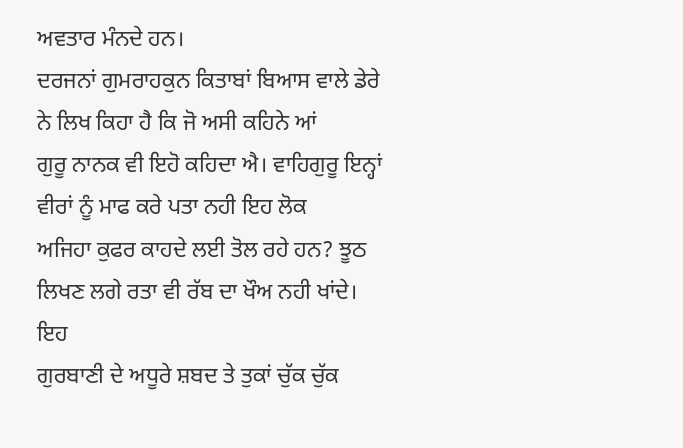ਅਵਤਾਰ ਮੰਨਦੇ ਹਨ।
ਦਰਜਨਾਂ ਗੁਮਰਾਹਕੁਨ ਕਿਤਾਬਾਂ ਬਿਆਸ ਵਾਲੇ ਡੇਰੇ ਨੇ ਲਿਖ ਕਿਹਾ ਹੈ ਕਿ ਜੋ ਅਸੀ ਕਹਿਨੇ ਆਂ
ਗੁਰੂ ਨਾਨਕ ਵੀ ਇਹੋ ਕਹਿਦਾ ਐ। ਵਾਹਿਗੁਰੂ ਇਨ੍ਹਾਂ ਵੀਰਾਂ ਨੂੰ ਮਾਫ ਕਰੇ ਪਤਾ ਨਹੀ ਇਹ ਲੋਕ
ਅਜਿਹਾ ਕੁਫਰ ਕਾਹਦੇ ਲਈ ਤੋਲ ਰਹੇ ਹਨ? ਝੂਠ ਲਿਖਣ ਲਗੇ ਰਤਾ ਵੀ ਰੱਬ ਦਾ ਖੌਅ ਨਹੀ ਖਾਂਦੇ। ਇਹ
ਗੁਰਬਾਣੀ ਦੇ ਅਧੂਰੇ ਸ਼ਬਦ ਤੇ ਤੁਕਾਂ ਚੁੱਕ ਚੁੱਕ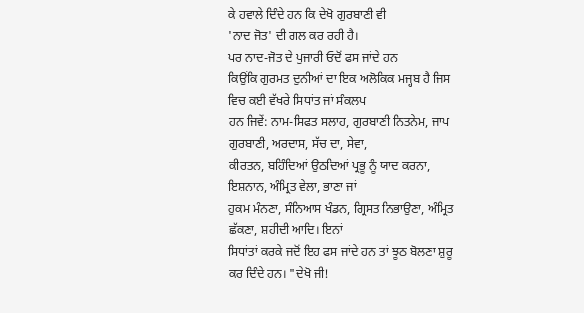ਕੇ ਹਵਾਲੇ ਦਿੰਦੇ ਹਨ ਕਿ ਦੇਖੋ ਗੁਰਬਾਣੀ ਵੀ
'ਨਾਦ ਜੋਤ' ਦੀ ਗਲ ਕਰ ਰਹੀ ਹੈ।
ਪਰ ਨਾਦ-ਜੋਤ ਦੇ ਪੁਜਾਰੀ ਓਦੋਂ ਫਸ ਜਾਂਦੇ ਹਨ
ਕਿਉਂਕਿ ਗੁਰਮਤ ਦੁਨੀਆਂ ਦਾ ਇਕ ਅਲੋਕਿਕ ਮਜ੍ਹਬ ਹੈ ਜਿਸ ਵਿਚ ਕਈ ਵੱਖਰੇ ਸਿਧਾਂਤ ਜਾਂ ਸੰਕਲਪ
ਹਨ ਜਿਵੇਂ: ਨਾਮ-ਸਿਫਤ ਸਲਾਹ, ਗੁਰਬਾਣੀ ਨਿਤਨੇਮ, ਜਾਪ ਗੁਰਬਾਣੀ, ਅਰਦਾਸ, ਸੱਚ ਦਾ, ਸੇਵਾ,
ਕੀਰਤਨ, ਬਹਿੰਦਿਆਂ ਉਠਦਿਆਂ ਪ੍ਰਭੂ ਨੂੰ ਯਾਦ ਕਰਨਾ, ਇਸ਼ਨਾਨ, ਅੰਮ੍ਰਿਤ ਵੇਲਾ, ਭਾਣਾ ਜਾਂ
ਹੁਕਮ ਮੰਨਣਾ, ਸੰਨਿਆਸ ਖੰਡਨ, ਗ੍ਰਿਸਤ ਨਿਭਾਉਣਾ, ਅੰਮ੍ਰਿਤ ਛੱਕਣਾ, ਸ਼ਹੀਦੀ ਆਦਿ। ਇਨਾਂ
ਸਿਧਾਂਤਾਂ ਕਰਕੇ ਜਦੋਂ ਇਹ ਫਸ ਜਾਂਦੇ ਹਨ ਤਾਂ ਝੂਠ ਬੋਲਣਾ ਸ਼ੁਰੂ ਕਰ ਦਿੰਦੇ ਹਨ। "ਦੇਖੋ ਜੀ!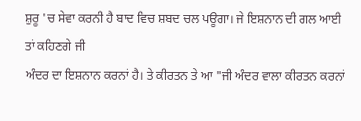ਸ਼ੁਰੂ 'ਚ ਸੇਵਾ ਕਰਨੀ ਹੈ ਬਾਦ ਵਿਚ ਸ਼ਬਦ ਚਲ ਪਊਗਾ। ਜੇ ਇਸ਼ਨਾਨ ਦੀ ਗਲ ਆਈ ਤਾਂ ਕਹਿਣਗੇ ਜੀ
ਅੰਦਰ ਦਾ ਇਸ਼ਨਾਨ ਕਰਨਾਂ ਹੈ। ਤੇ ਕੀਰਤਨ ਤੇ ਆ "ਜੀ ਅੰਦਰ ਵਾਲਾ ਕੀਰਤਨ ਕਰਨਾਂ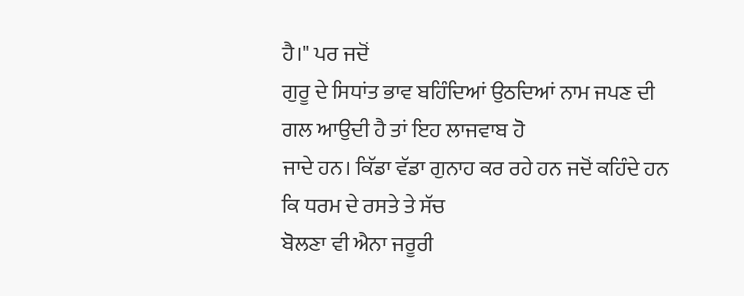ਹੈ।" ਪਰ ਜਦੋਂ
ਗੁਰੂ ਦੇ ਸਿਧਾਂਤ ਭਾਵ ਬਹਿੰਦਿਆਂ ਉਠਦਿਆਂ ਨਾਮ ਜਪਣ ਦੀ ਗਲ ਆਉਦੀ ਹੈ ਤਾਂ ਇਹ ਲਾਜਵਾਬ ਹੋ
ਜਾਦੇ ਹਨ। ਕਿੱਡਾ ਵੱਡਾ ਗੁਨਾਹ ਕਰ ਰਹੇ ਹਨ ਜਦੋਂ ਕਹਿੰਦੇ ਹਨ ਕਿ ਧਰਮ ਦੇ ਰਸਤੇ ਤੇ ਸੱਚ
ਬੋਲਣਾ ਵੀ ਐਨਾ ਜਰੂਰੀ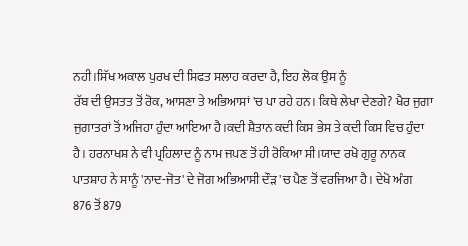ਨਹੀ।ਸਿੱਖ ਅਕਾਲ ਪੁਰਖ ਦੀ ਸਿਫਤ ਸਲਾਹ ਕਰਦਾ ਹੈ, ਇਹ ਲੋਕ ਉਸ ਨੂੰ
ਰੱਬ ਦੀ ਉਸਤਤ ਤੋਂ ਰੋਕ, ਆਸਣਾ ਤੇ ਅਭਿਆਸਾਂ 'ਚ ਪਾ ਰਹੇ ਹਨ। ਕਿਥੇ ਲੇਖਾ ਦੇਣਗੇ? ਖੈਰ ਜੁਗਾ
ਜੁਗਾਤਰਾਂ ਤੋਂ ਅਜਿਹਾ ਹੁੰਦਾ ਆਇਆ ਹੈ।ਕਦੀ ਸ਼ੈਤਾਨ ਕਦੀ ਕਿਸ ਭੇਸ ਤੇ ਕਦੀ ਕਿਸ ਵਿਚ ਹੁੰਦਾ
ਹੈ। ਹਰਨਾਖਸ਼ ਨੇ ਵੀ ਪ੍ਰਹਿਲਾਦ ਨੂੰ ਨਾਮ ਜਪਣ ਤੋਂ ਹੀ ਰੋਕਿਆ ਸੀ।ਯਾਦ ਰਖੋ ਗੁਰੂ ਨਾਨਕ
ਪਾਤਸ਼ਾਹ ਨੇ ਸਾਨੂੰ 'ਨਾਦ-ਜੋਤ' ਦੇ ਜੋਗ ਅਭਿਆਸੀ ਦੌੜ 'ਚ ਪੈਣ ਤੋਂ ਵਰਜਿਆ ਹੈ। ਦੇਖੋ ਅੰਗ
876 ਤੋਂ 879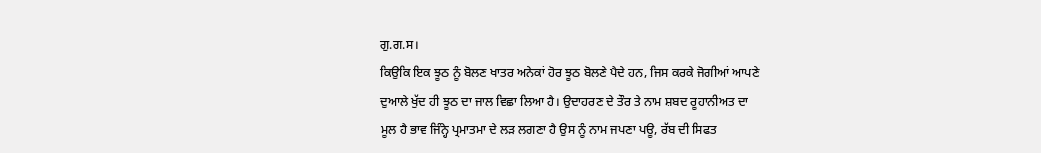ਗੁ.ਗ.ਸ।
ਕਿਉਕਿ ਇਕ ਝੂਠ ਨੂੰ ਬੋਲਣ ਖਾਤਰ ਅਨੇਕਾਂ ਹੋਰ ਝੂਠ ਬੋਲਣੇ ਪੈਦੇ ਹਨ, ਜਿਸ ਕਰਕੇ ਜੋਗੀਆਂ ਆਪਣੇ
ਦੁਆਲੇ ਖੁੱਦ ਹੀ ਝੂਠ ਦਾ ਜਾਲ ਵਿਛਾ ਲਿਆ ਹੈ। ਉਦਾਹਰਣ ਦੇ ਤੌਰ ਤੇ ਨਾਮ ਸ਼ਬਦ ਰੂਹਾਨੀਅਤ ਦਾ
ਮੂਲ ਹੈ ਭਾਵ ਜਿੰਨ੍ਹੇ ਪ੍ਰਮਾਤਮਾ ਦੇ ਲੜ ਲਗਣਾ ਹੈ ਉਸ ਨੂੰ ਨਾਮ ਜਪਣਾ ਪਊ, ਰੱਬ ਦੀ ਸਿਫਤ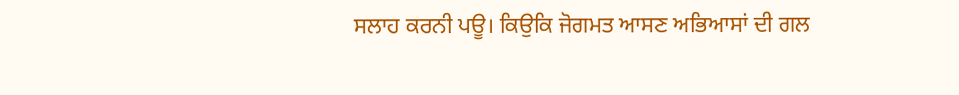ਸਲਾਹ ਕਰਨੀ ਪਊ। ਕਿਉਕਿ ਜੋਗਮਤ ਆਸਣ ਅਭਿਆਸਾਂ ਦੀ ਗਲ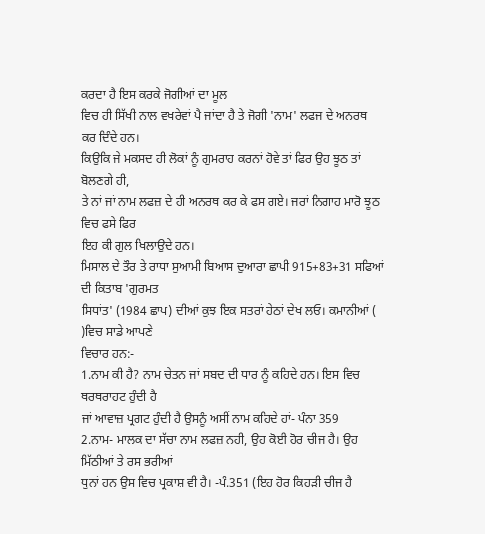ਕਰਦਾ ਹੈ ਇਸ ਕਰਕੇ ਜੋਗੀਆਂ ਦਾ ਮੂਲ
ਵਿਚ ਹੀ ਸਿੱਖੀ ਨਾਲ ਵਖਰੇਵਾਂ ਪੈ ਜਾਂਦਾ ਹੈ ਤੇ ਜੋਗੀ 'ਨਾਮ' ਲਫਜ ਦੇ ਅਨਰਥ ਕਰ ਦਿੰਦੇ ਹਨ।
ਕਿਉਕਿ ਜੇ ਮਕਸਦ ਹੀ ਲੋਕਾਂ ਨੂੰ ਗੁਮਰਾਹ ਕਰਨਾਂ ਹੋਵੇ ਤਾਂ ਫਿਰ ਉਹ ਝੂਠ ਤਾਂ ਬੋਲਣਗੇ ਹੀ,
ਤੇ ਨਾਂ ਜਾਂ ਨਾਮ ਲਫਜ਼ ਦੇ ਹੀ ਅਨਰਥ ਕਰ ਕੇ ਫਸ ਗਏ। ਜਰਾਂ ਨਿਗਾਹ ਮਾਰੋ ਝੂਠ ਵਿਚ ਫਸੇ ਫਿਰ
ਇਹ ਕੀ ਗੁਲ ਖਿਲਾਉਦੇ ਹਨ।
ਮਿਸਾਲ ਦੇ ਤੌਰ ਤੇ ਰਾਧਾ ਸੁਆਮੀ ਬਿਆਸ ਦੁਆਰਾ ਛਾਪੀ 915+83+31 ਸਫਿਆਂ ਦੀ ਕਿਤਾਬ 'ਗੁਰਮਤ
ਸਿਧਾਂਤ' (1984 ਛਾਪ) ਦੀਆਂ ਕੁਝ ਇਕ ਸਤਰਾਂ ਹੇਠਾਂ ਦੇਖ ਲਓ। ਕਮਾਨੀਆਂ ( )ਵਿਚ ਸਾਡੇ ਆਪਣੇ
ਵਿਚਾਰ ਹਨ:-
1.ਨਾਮ ਕੀ ਹੈ? ਨਾਮ ਚੇਤਨ ਜਾਂ ਸਬਦ ਦੀ ਧਾਰ ਨੂੰ ਕਹਿਦੇ ਹਨ। ਇਸ ਵਿਚ ਥਰਥਰਾਹਟ ਹੁੰਦੀ ਹੈ
ਜਾਂ ਆਵਾਜ਼ ਪ੍ਰਗਟ ਹੁੰਦੀ ਹੈ ਉਸਨੂੰ ਅਸੀਂ ਨਾਮ ਕਹਿਦੇ ਹਾਂ- ਪੰਨਾ 359
2.ਨਾਮ- ਮਾਲਕ ਦਾ ਸੱਚਾ ਨਾਮ ਲਫਜ਼ ਨਹੀ, ਉਹ ਕੋਈ ਹੋਰ ਚੀਜ ਹੈ। ਉਹ ਮਿੱਠੀਆਂ ਤੇ ਰਸ ਭਰੀਆਂ
ਧੁਨਾਂ ਹਨ ਉਸ ਵਿਚ ਪ੍ਰਕਾਸ਼ ਵੀ ਹੈ। -ਪੰ.351 (ਇਹ ਹੋਰ ਕਿਹੜੀ ਚੀਜ ਹੈ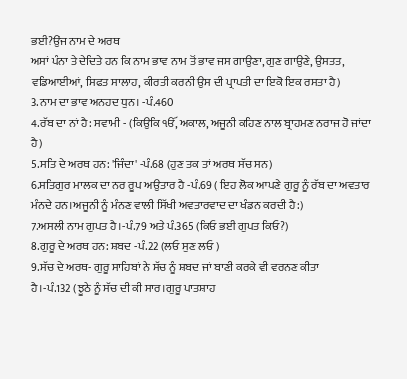ਭਈ?ਉਂਜ ਨਾਮ ਦੇ ਅਰਥ
ਅਸਾਂ ਪੰਨਾ ਤੇ ਦੇਦਿਤੇ ਹਨ ਕਿ ਨਾਮ ਭਾਵ ਨਾਮ ਤੋਂ ਭਾਵ ਜਸ ਗਾਉਣਾ, ਗੁਣ ਗਾਉਣੇ, ਉਸਤਤ,
ਵਡਿਆਈਆਂ, ਸਿਫਤ ਸਾਲਾਹ, ਕੀਰਤੀ ਕਰਨੀ ਉਸ ਦੀ ਪ੍ਰਾਪਤੀ ਦਾ ਇਕੋ ਇਕ ਰਸਤਾ ਹੈ)
3.ਨਾਮ ਦਾ ਭਾਵ ਅਨਹਦ ਧੁਨ। -ਪੰ.460
4.ਰੱਬ ਦਾ ਨਾਂ ਹੈ: ਸਵਾਮੀ - (ਕਿਉਕਿ ੴ, ਅਕਾਲ, ਅਜੂਨੀ ਕਹਿਣ ਨਾਲ ਬ੍ਰਾਹਮਣ ਨਰਾਜ ਹੋ ਜਾਂਦਾ
ਹੈ)
5.ਸਤਿ ਦੇ ਅਰਥ ਹਨ: 'ਜਿੰਦਾ' -ਪੰ.68 (ਹੁਣ ਤਕ ਤਾਂ ਅਰਥ ਸੱਚ ਸਨ)
6.ਸਤਿਗੁਰ ਮਾਲਕ ਦਾ ਨਰ ਰੂਪ ਅਉਤਾਰ ਹੈ -ਪੰ.69 ( ਇਹ ਲੋਕ ਆਪਣੇ ਗੁਰੂ ਨੂੰ ਰੱਬ ਦਾ ਅਵਤਾਰ
ਮੰਨਦੇ ਹਨ।ਅਜੂਨੀ ਨੂੰ ਮੰਨਣ ਵਾਲੀ ਸਿੱਖੀ ਅਵਤਾਰਵਾਦ ਦਾ ਖੰਡਨ ਕਰਦੀ ਹੈ:)
7.ਅਸਲੀ ਨਾਮ ਗੁਪਤ ਹੈ।-ਪੰ.79 ਅਤੇ ਪੰ.365 (ਕਿਓ ਭਈ ਗੁਪਤ ਕਿਓ?)
8.ਗੁਰੂ ਦੇ ਅਰਥ ਹਨ: ਸ਼ਬਦ -ਪੰ.22 (ਲਓ ਸੁਣ ਲਓ )
9.ਸੱਚ ਦੇ ਅਰਥ- ਗੁਰੂ ਸਾਹਿਬਾਂ ਨੇ ਸੱਚ ਨੂੰ ਸ਼ਬਦ ਜਾਂ ਬਾਣੀ ਕਰਕੇ ਵੀ ਵਰਨਣ ਕੀਤਾ
ਹੈ।-ਪੰ.132 (ਝੂਠੇ ਨੂੰ ਸੱਚ ਦੀ ਕੀ ਸਾਰ।ਗੁਰੂ ਪਾਤਸ਼ਾਹ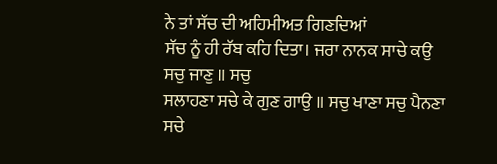ਨੇ ਤਾਂ ਸੱਚ ਦੀ ਅਹਿਮੀਅਤ ਗਿਣਦਿਆਂ
ਸੱਚ ਨੂੰ ਹੀ ਰੱਬ ਕਹਿ ਦਿਤਾ। ਜਰਾ ਨਾਨਕ ਸਾਚੇ ਕਉ ਸਚੁ ਜਾਣੁ ॥ ਸਚੁ
ਸਲਾਹਣਾ ਸਚੇ ਕੇ ਗੁਣ ਗਾਉ ॥ ਸਚੁ ਖਾਣਾ ਸਚੁ ਪੈਨਣਾ ਸਚੇ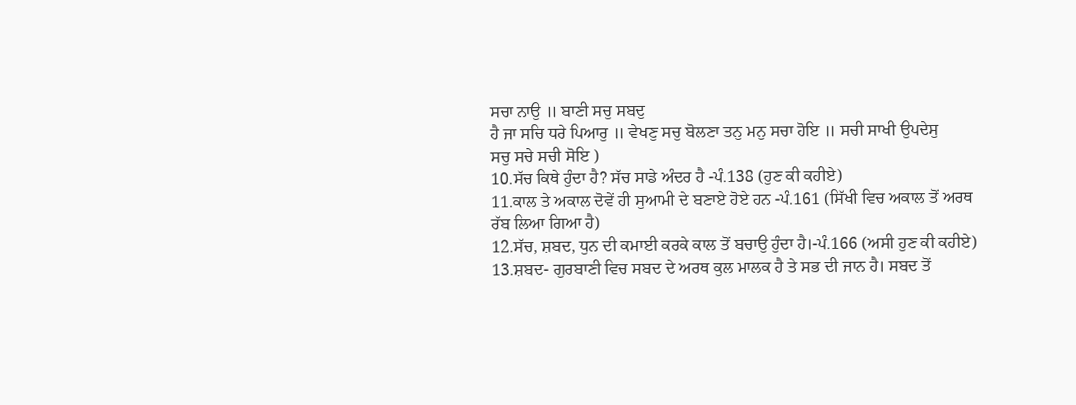ਸਚਾ ਨਾਉ ॥ ਬਾਣੀ ਸਚੁ ਸਬਦੁ
ਹੈ ਜਾ ਸਚਿ ਧਰੇ ਪਿਆਰੁ ॥ ਵੇਖਣੁ ਸਚੁ ਬੋਲਣਾ ਤਨੁ ਮਨੁ ਸਚਾ ਹੋਇ ॥ ਸਚੀ ਸਾਖੀ ਉਪਦੇਸੁ
ਸਚੁ ਸਚੇ ਸਚੀ ਸੋਇ )
10.ਸੱਚ ਕਿਥੇ ਹੁੰਦਾ ਹੈ? ਸੱਚ ਸਾਡੇ ਅੰਦਰ ਹੈ -ਪੰ.138 (ਹੁਣ ਕੀ ਕਹੀਏ)
11.ਕਾਲ ਤੇ ਅਕਾਲ ਦੋਵੇਂ ਹੀ ਸੁਆਮੀ ਦੇ ਬਣਾਏ ਹੋਏ ਹਨ -ਪੰ.161 (ਸਿੱਖੀ ਵਿਚ ਅਕਾਲ ਤੋਂ ਅਰਥ
ਰੱਬ ਲਿਆ ਗਿਆ ਹੈ)
12.ਸੱਚ, ਸ਼ਬਦ, ਧੁਨ ਦੀ ਕਮਾਈ ਕਰਕੇ ਕਾਲ ਤੋਂ ਬਚਾਉ ਹੁੰਦਾ ਹੈ।-ਪੰ.166 (ਅਸੀ ਹੁਣ ਕੀ ਕਹੀਏ)
13.ਸ਼ਬਦ- ਗੁਰਬਾਣੀ ਵਿਚ ਸਬਦ ਦੇ ਅਰਥ ਕੁਲ ਮਾਲਕ ਹੈ ਤੇ ਸਭ ਦੀ ਜਾਨ ਹੈ। ਸਬਦ ਤੋਂ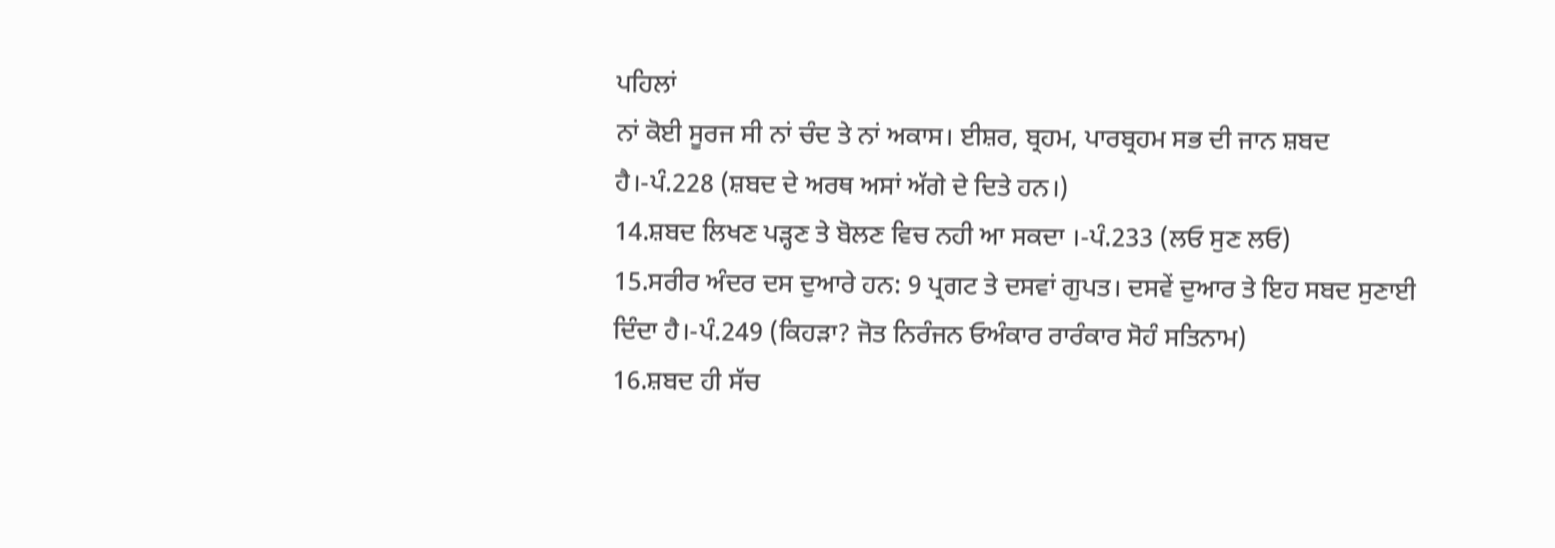ਪਹਿਲਾਂ
ਨਾਂ ਕੋਈ ਸੂਰਜ ਸੀ ਨਾਂ ਚੰਦ ਤੇ ਨਾਂ ਅਕਾਸ। ਈਸ਼ਰ, ਬ੍ਰਹਮ, ਪਾਰਬ੍ਰਹਮ ਸਭ ਦੀ ਜਾਨ ਸ਼ਬਦ
ਹੈ।-ਪੰ.228 (ਸ਼ਬਦ ਦੇ ਅਰਥ ਅਸਾਂ ਅੱਗੇ ਦੇ ਦਿਤੇ ਹਨ।)
14.ਸ਼ਬਦ ਲਿਖਣ ਪੜ੍ਹਣ ਤੇ ਬੋਲਣ ਵਿਚ ਨਹੀ ਆ ਸਕਦਾ ।-ਪੰ.233 (ਲਓ ਸੁਣ ਲਓ)
15.ਸਰੀਰ ਅੰਦਰ ਦਸ ਦੁਆਰੇ ਹਨ: 9 ਪ੍ਰਗਟ ਤੇ ਦਸਵਾਂ ਗੁਪਤ। ਦਸਵੇਂ ਦੁਆਰ ਤੇ ਇਹ ਸਬਦ ਸੁਣਾਈ
ਦਿੰਦਾ ਹੈ।-ਪੰ.249 (ਕਿਹੜਾ? ਜੋਤ ਨਿਰੰਜਨ ਓਅੰਕਾਰ ਰਾਰੰਕਾਰ ਸੋਹੰ ਸਤਿਨਾਮ)
16.ਸ਼ਬਦ ਹੀ ਸੱਚ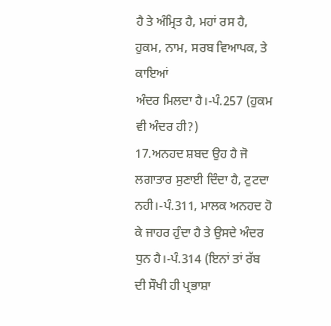ਹੈ ਤੇ ਅੰਮ੍ਰਿਤ ਹੈ, ਮਹਾਂ ਰਸ ਹੈ, ਹੁਕਮ, ਨਾਮ, ਸਰਬ ਵਿਆਪਕ, ਤੇ ਕਾਇਆਂ
ਅੰਦਰ ਮਿਲਦਾ ਹੈ।-ਪੰ.257 (ਹੁਕਮ ਵੀ ਅੰਦਰ ਹੀ?)
17.ਅਨਹਦ ਸ਼ਬਦ ਉਹ ਹੈ ਜੋ ਲਗਾਤਾਰ ਸੁਣਾਈ ਦਿੰਦਾ ਹੈ, ਟੁਟਦਾ ਨਹੀ।-ਪੰ.311, ਮਾਲਕ ਅਨਹਦ ਹੋ
ਕੇ ਜਾਹਰ ਹੁੰਦਾ ਹੈ ਤੇ ਉਸਦੇ ਅੰਦਰ ਧੁਨ ਹੈ।-ਪੰ.314 (ਇਨਾਂ ਤਾਂ ਰੱਬ ਦੀ ਸੌਖੀ ਹੀ ਪ੍ਰਭਾਸ਼ਾ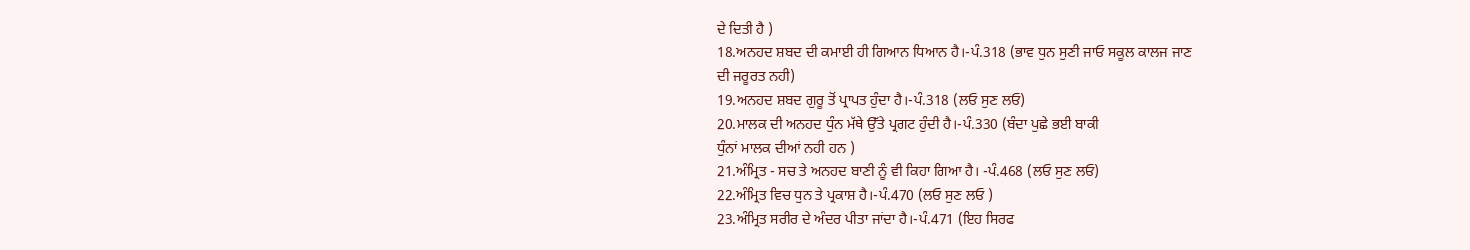ਦੇ ਦਿਤੀ ਹੈ )
18.ਅਨਹਦ ਸ਼ਬਦ ਦੀ ਕਮਾਈ ਹੀ ਗਿਆਨ ਧਿਆਨ ਹੈ।-ਪੰ.318 (ਭਾਵ ਧੁਨ ਸੁਣੀ ਜਾਓ ਸਕੂਲ ਕਾਲਜ ਜਾਣ
ਦੀ ਜਰੂਰਤ ਨਹੀ)
19.ਅਨਹਦ ਸ਼ਬਦ ਗੁਰੂ ਤੋਂ ਪ੍ਰਾਪਤ ਹੁੰਦਾ ਹੈ।-ਪੰ.318 (ਲਓ ਸੁਣ ਲਓ)
20.ਮਾਲਕ ਦੀ ਅਨਹਦ ਧੁੰਨ ਮੱਥੇ ਉੱਤੇ ਪ੍ਰਗਟ ਹੁੰਦੀ ਹੈ।-ਪੰ.330 (ਬੰਦਾ ਪੁਛੇ ਭਈ ਬਾਕੀ
ਧੁੰਨਾਂ ਮਾਲਕ ਦੀਆਂ ਨਹੀ ਹਨ )
21.ਅੰਮ੍ਰਿਤ - ਸਚ ਤੇ ਅਨਹਦ ਬਾਣੀ ਨੂੰ ਵੀ ਕਿਹਾ ਗਿਆ ਹੈ। -ਪੰ.468 (ਲਓ ਸੁਣ ਲਓ)
22.ਅੰਮ੍ਰਿਤ ਵਿਚ ਧੁਨ ਤੇ ਪ੍ਰਕਾਸ਼ ਹੈ।-ਪੰ.470 (ਲਓ ਸੁਣ ਲਓ )
23.ਅੰਮ੍ਰਿਤ ਸਰੀਰ ਦੇ ਅੰਦਰ ਪੀਤਾ ਜਾਂਦਾ ਹੈ।-ਪੰ.471 (ਇਹ ਸਿਰਫ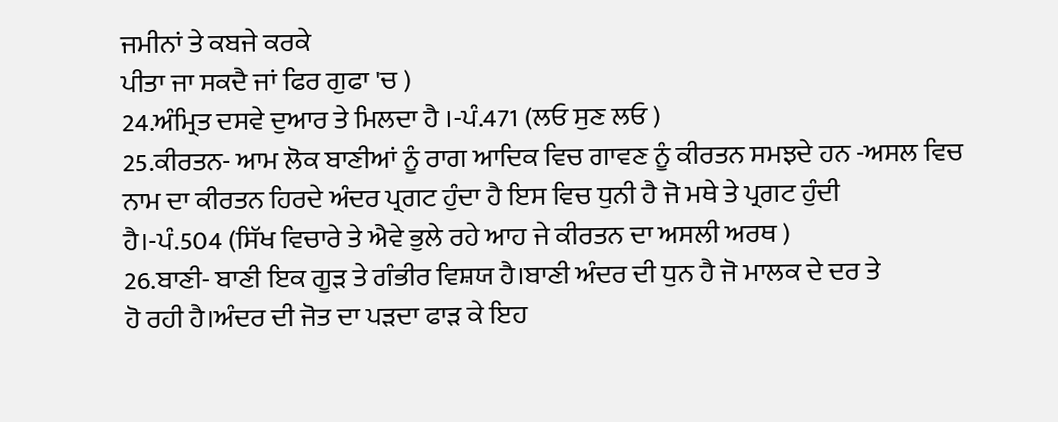ਜਮੀਨਾਂ ਤੇ ਕਬਜੇ ਕਰਕੇ
ਪੀਤਾ ਜਾ ਸਕਦੈ ਜਾਂ ਫਿਰ ਗੁਫਾ 'ਚ )
24.ਅੰਮ੍ਰਿਤ ਦਸਵੇ ਦੁਆਰ ਤੇ ਮਿਲਦਾ ਹੈ ।-ਪੰ.471 (ਲਓ ਸੁਣ ਲਓ )
25.ਕੀਰਤਨ- ਆਮ ਲੋਕ ਬਾਣੀਆਂ ਨੂੰ ਰਾਗ ਆਦਿਕ ਵਿਚ ਗਾਵਣ ਨੂੰ ਕੀਰਤਨ ਸਮਝਦੇ ਹਨ -ਅਸਲ ਵਿਚ
ਨਾਮ ਦਾ ਕੀਰਤਨ ਹਿਰਦੇ ਅੰਦਰ ਪ੍ਰਗਟ ਹੁੰਦਾ ਹੈ ਇਸ ਵਿਚ ਧੁਨੀ ਹੈ ਜੋ ਮਥੇ ਤੇ ਪ੍ਰਗਟ ਹੁੰਦੀ
ਹੈ।-ਪੰ.504 (ਸਿੱਖ ਵਿਚਾਰੇ ਤੇ ਐਵੇ ਭੁਲੇ ਰਹੇ ਆਹ ਜੇ ਕੀਰਤਨ ਦਾ ਅਸਲੀ ਅਰਥ )
26.ਬਾਣੀ- ਬਾਣੀ ਇਕ ਗੂੜ ਤੇ ਗੰਭੀਰ ਵਿਸ਼ਯ ਹੈ।ਬਾਣੀ ਅੰਦਰ ਦੀ ਧੁਨ ਹੈ ਜੋ ਮਾਲਕ ਦੇ ਦਰ ਤੇ
ਹੋ ਰਹੀ ਹੈ।ਅੰਦਰ ਦੀ ਜੋਤ ਦਾ ਪੜਦਾ ਫਾੜ ਕੇ ਇਹ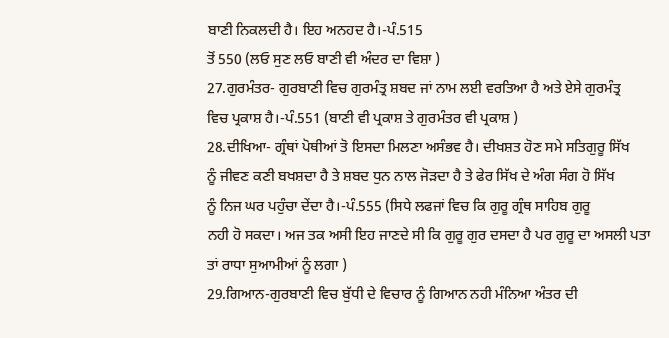ਬਾਣੀ ਨਿਕਲਦੀ ਹੈ। ਇਹ ਅਨਹਦ ਹੈ।-ਪੰ.515
ਤੋਂ 550 (ਲਓ ਸੁਣ ਲਓ ਬਾਣੀ ਵੀ ਅੰਦਰ ਦਾ ਵਿਸ਼ਾ )
27.ਗੁਰਮੰਤਰ- ਗੁਰਬਾਣੀ ਵਿਚ ਗੁਰਮੰਤ੍ਰ ਸ਼ਬਦ ਜਾਂ ਨਾਮ ਲਈ ਵਰਤਿਆ ਹੈ ਅਤੇ ਏਸੇ ਗੁਰਮੰਤ੍ਰ
ਵਿਚ ਪ੍ਰਕਾਸ਼ ਹੈ।-ਪੰ.551 (ਬਾਣੀ ਵੀ ਪ੍ਰਕਾਸ਼ ਤੇ ਗੁਰਮੰਤਰ ਵੀ ਪ੍ਰਕਾਸ਼ )
28.ਦੀਖਿਆ- ਗ੍ਰੰਥਾਂ ਪੋਥੀਆਂ ਤੋ ਇਸਦਾ ਮਿਲਣਾ ਅਸੰਭਵ ਹੈ। ਦੀਖਸ਼ਤ ਹੋਣ ਸਮੇ ਸਤਿਗੁਰੂ ਸਿੱਖ
ਨੂੰ ਜੀਵਣ ਕਣੀ ਬਖਸ਼ਦਾ ਹੈ ਤੇ ਸ਼ਬਦ ਧੁਨ ਨਾਲ ਜੋੜਦਾ ਹੈ ਤੇ ਫੇਰ ਸਿੱਖ ਦੇ ਅੰਗ ਸੰਗ ਹੋ ਸਿੱਖ
ਨੂੰ ਨਿਜ ਘਰ ਪਹੁੰਚਾ ਦੇਂਦਾ ਹੈ।-ਪੰ.555 (ਸਿਧੇ ਲਫਜਾਂ ਵਿਚ ਕਿ ਗੁਰੂ ਗ੍ਰੰਥ ਸਾਹਿਬ ਗੁਰੂ
ਨਹੀ ਹੋ ਸਕਦਾ। ਅਜ ਤਕ ਅਸੀ ਇਹ ਜਾਣਦੇ ਸੀ ਕਿ ਗੁਰੂ ਗੁਰ ਦਸਦਾ ਹੈ ਪਰ ਗੁਰੂ ਦਾ ਅਸਲੀ ਪਤਾ
ਤਾਂ ਰਾਧਾ ਸੁਆਮੀਆਂ ਨੂੰ ਲਗਾ )
29.ਗਿਆਨ-ਗੁਰਬਾਣੀ ਵਿਚ ਬੁੱਧੀ ਦੇ ਵਿਚਾਰ ਨੂੰ ਗਿਆਨ ਨਹੀ ਮੰਨਿਆ ਅੰਤਰ ਦੀ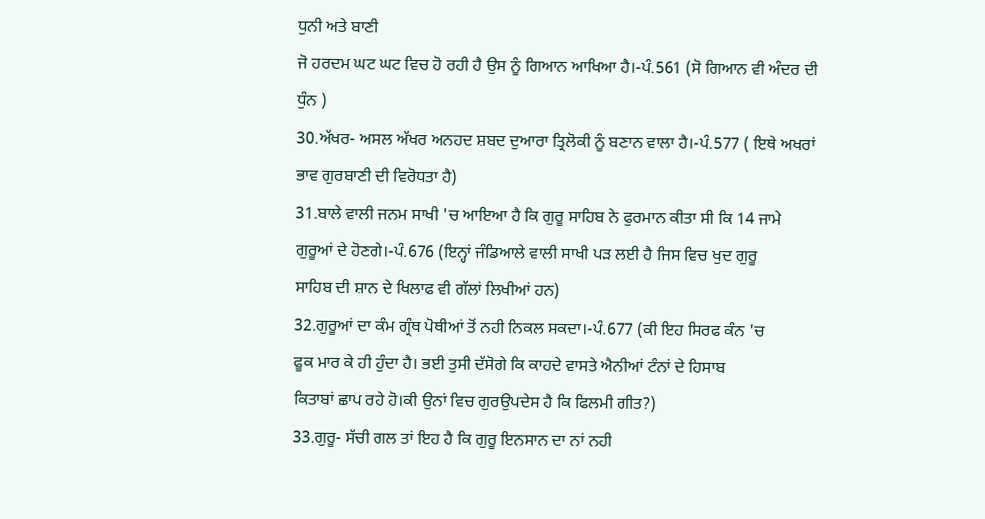ਧੁਨੀ ਅਤੇ ਬਾਣੀ
ਜੋ ਹਰਦਮ ਘਟ ਘਟ ਵਿਚ ਹੋ ਰਹੀ ਹੈ ਉਸ ਨੂੰ ਗਿਆਨ ਆਖਿਆ ਹੈ।-ਪੰ.561 (ਸੋ ਗਿਆਨ ਵੀ ਅੰਦਰ ਦੀ
ਧੁੰਨ )
30.ਅੱਖਰ- ਅਸਲ ਅੱਖਰ ਅਨਹਦ ਸ਼ਬਦ ਦੁਆਰਾ ਤ੍ਰਿਲੋਕੀ ਨੂੰ ਬਣਾਨ ਵਾਲਾ ਹੈ।-ਪੰ.577 ( ਇਥੇ ਅਖਰਾਂ
ਭਾਵ ਗੁਰਬਾਣੀ ਦੀ ਵਿਰੋਧਤਾ ਹੈ)
31.ਬਾਲੇ ਵਾਲੀ ਜਨਮ ਸਾਖੀ 'ਚ ਆਇਆ ਹੈ ਕਿ ਗੁਰੂ ਸਾਹਿਬ ਨੇ ਫੁਰਮਾਨ ਕੀਤਾ ਸੀ ਕਿ 14 ਜਾਮੇ
ਗੁਰੂਆਂ ਦੇ ਹੋਣਗੇ।-ਪੰ.676 (ਇਨ੍ਹਾਂ ਜੰਡਿਆਲੇ ਵਾਲੀ ਸਾਖੀ ਪੜ ਲਈ ਹੈ ਜਿਸ ਵਿਚ ਖੁਦ ਗੁਰੂ
ਸਾਹਿਬ ਦੀ ਸ਼ਾਨ ਦੇ ਖਿਲਾਫ ਵੀ ਗੱਲਾਂ ਲਿਖੀਆਂ ਹਨ)
32.ਗੁਰੂਆਂ ਦਾ ਕੰਮ ਗ੍ਰੰਥ ਪੋਥੀਆਂ ਤੋਂ ਨਹੀ ਨਿਕਲ ਸਕਦਾ।-ਪੰ.677 (ਕੀ ਇਹ ਸਿਰਫ ਕੰਨ 'ਚ
ਫੂਕ ਮਾਰ ਕੇ ਹੀ ਹੁੰਦਾ ਹੈ। ਭਈ ਤੁਸੀ ਦੱਸੋਗੇ ਕਿ ਕਾਹਦੇ ਵਾਸਤੇ ਐਨੀਆਂ ਟੰਨਾਂ ਦੇ ਹਿਸਾਬ
ਕਿਤਾਬਾਂ ਛਾਪ ਰਹੇ ਹੋ।ਕੀ ਉਨਾਂ ਵਿਚ ਗੁਰਉਪਦੇਸ ਹੈ ਕਿ ਫਿਲਮੀ ਗੀਤ?)
33.ਗੁਰੂ- ਸੱਚੀ ਗਲ ਤਾਂ ਇਹ ਹੈ ਕਿ ਗੁਰੂ ਇਨਸਾਨ ਦਾ ਨਾਂ ਨਹੀ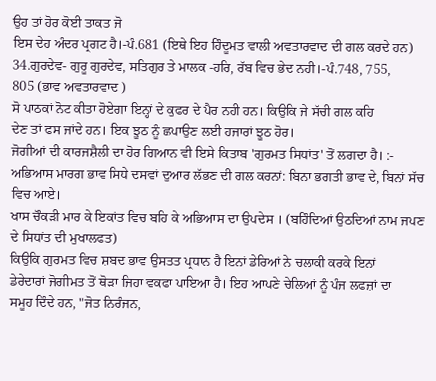ਉਹ ਤਾਂ ਹੋਰ ਕੋਈ ਤਾਕਤ ਜੋ
ਇਸ ਦੇਹ ਅੰਦਰ ਪ੍ਰਗਟ ਹੈ।-ਪੰ.681 (ਇਥੇ ਇਹ ਹਿੰਦੂਮਤ ਵਾਲੀ ਅਵਤਾਰਵਾਦ ਦੀ ਗਲ ਕਰਦੇ ਹਨ)
34.ਗੁਰਦੇਵ- ਗੁਰੂ ਗੁਰਦੇਵ, ਸਤਿਗੁਰ ਤੇ ਮਾਲਕ -ਹਰਿ, ਰੱਬ ਵਿਚ ਭੇਦ ਨਹੀ।-ਪੰ.748, 755,
805 (ਭਾਵ ਅਵਤਾਰਵਾਦ )
ਸੋ ਪਾਠਕਾਂ ਨੋਟ ਕੀਤਾ ਹੋਏਗਾ ਇਨ੍ਹਾਂ ਦੇ ਕੁਫਰ ਦੇ ਪੈਰ ਨਹੀ ਹਨ। ਕਿਉਕਿ ਜੇ ਸੱਚੀ ਗਲ ਕਹਿ
ਦੇਣ ਤਾਂ ਫਸ ਜਾਂਦੇ ਹਨ। ਇਕ ਝੂਠ ਨੂੰ ਛਪਾਉਣ ਲਈ ਹਜਾਰਾਂ ਝੂਠ ਹੋਰ।
ਜੋਗੀਆਂ ਦੀ ਕਾਰਜਸ਼ੈਲੀ ਦਾ ਹੋਰ ਗਿਆਨ ਵੀ ਇਸੇ ਕਿਤਾਬ 'ਗੁਰਮਤ ਸਿਧਾਂਤ' ਤੋਂ ਲਗਦਾ ਹੈ। :-
ਅਭਿਆਸ ਮਾਰਗ ਭਾਵ ਸਿਧੇ ਦਸਵਾਂ ਦੁਆਰ ਲੱਭਣ ਦੀ ਗਲ ਕਰਨਾਂ: ਬਿਨਾ ਭਗਤੀ ਭਾਵ ਦੇ, ਬਿਨਾਂ ਸੱਚ
ਵਿਚ ਆਏ।
ਖਾਸ ਚੌਕੜੀ ਮਾਰ ਕੇ ਇਕਾਂਤ ਵਿਚ ਬਹਿ ਕੇ ਅਭਿਆਸ ਦਾ ਉਪਦੇਸ । (ਬਹਿੰਦਿਆਂ ਉਠਦਿਆਂ ਨਾਮ ਜਪਣ
ਦੇ ਸਿਧਾਂਤ ਦੀ ਮੁਖਾਲਫਤ)
ਕਿਉਕਿ ਗੁਰਮਤ ਵਿਚ ਸ਼ਬਦ ਭਾਵ ਉਸਤਤ ਪ੍ਰਧਾਨ ਹੈ ਇਨਾਂ ਡੇਰਿਆਂ ਨੇ ਚਲਾਕੀ ਕਰਕੇ ਇਨਾਂ
ਡੇਰੇਦਾਰਾਂ ਜੋਗੀਮਤ ਤੋਂ ਥੋੜਾ ਜਿਹਾ ਵਕਫਾ ਪਾਇਆ ਹੈ। ਇਹ ਆਪਣੇ ਚੇਲਿਆਂ ਨੂੰ ਪੰਜ ਲਫਜ਼ਾਂ ਦਾ
ਸਮੂਹ ਦਿੰਦੇ ਹਨ, "ਜੋਤ ਨਿਰੰਜਨ,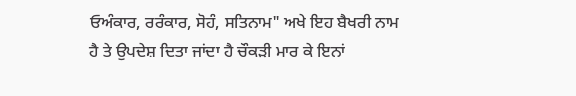ਓਅੰਕਾਰ, ਰਰੰਕਾਰ, ਸੋਹੰ, ਸਤਿਨਾਮ" ਅਖੇ ਇਹ ਬੈਖਰੀ ਨਾਮ
ਹੈ ਤੇ ਉਪਦੇਸ਼ ਦਿਤਾ ਜਾਂਦਾ ਹੈ ਚੌਕੜੀ ਮਾਰ ਕੇ ਇਨਾਂ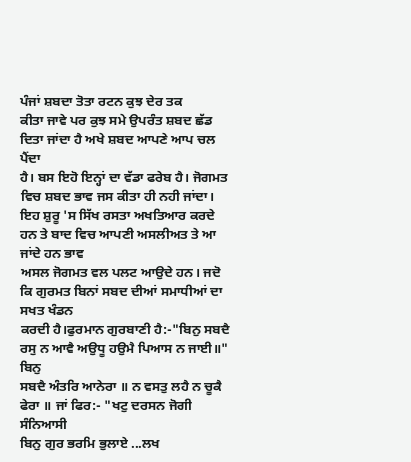ਪੰਜਾਂ ਸ਼ਬਦਾ ਤੋਤਾ ਰਟਨ ਕੁਝ ਦੇਰ ਤਕ
ਕੀਤਾ ਜਾਵੇ ਪਰ ਕੁਝ ਸਮੇ ਉਪਰੰਤ ਸ਼ਬਦ ਛੱਡ ਦਿਤਾ ਜਾਂਦਾ ਹੈ ਅਖੇ ਸ਼ਬਦ ਆਪਣੇ ਆਪ ਚਲ ਪੈਂਦਾ
ਹੈ। ਬਸ ਇਹੋ ਇਨ੍ਹਾਂ ਦਾ ਵੱਡਾ ਫਰੇਬ ਹੈ। ਜੋਗਮਤ ਵਿਚ ਸ਼ਬਦ ਭਾਵ ਜਸ ਕੀਤਾ ਹੀ ਨਹੀ ਜਾਂਦਾ।
ਇਹ ਸ਼ੁਰੂ 'ਸ ਸਿੱਖ ਰਸਤਾ ਅਖਤਿਆਰ ਕਰਦੇ ਹਨ ਤੇ ਬਾਦ ਵਿਚ ਆਪਣੀ ਅਸਲੀਅਤ ਤੇ ਆ ਜਾਂਦੇ ਹਨ ਭਾਵ
ਅਸਲ ਜੋਗਮਤ ਵਲ ਪਲਟ ਆਉਦੇ ਹਨ। ਜਦੋ ਕਿ ਗੁਰਮਤ ਬਿਨਾਂ ਸਬਦ ਦੀਆਂ ਸਮਾਧੀਆਂ ਦਾ ਸਖਤ ਖੰਡਨ
ਕਰਦੀ ਹੈ।ਫੁਰਮਾਨ ਗੁਰਬਾਣੀ ਹੈ:-"ਬਿਨੁ ਸਬਦੈ ਰਸੁ ਨ ਆਵੈ ਅਉਧੂ ਹਉਮੈ ਪਿਆਸ ਨ ਜਾਈ॥" ਬਿਨੁ
ਸਬਦੈ ਅੰਤਰਿ ਆਨੇਰਾ ॥ ਨ ਵਸਤੁ ਲਹੈ ਨ ਚੂਕੈ ਫੇਰਾ ॥ ਜਾਂ ਫਿਰ:- "ਖਟੁ ਦਰਸਨ ਜੋਗੀ ਸੰਨਿਆਸੀ
ਬਿਨੁ ਗੁਰ ਭਰਮਿ ਭੁਲਾਏ ...ਲਖ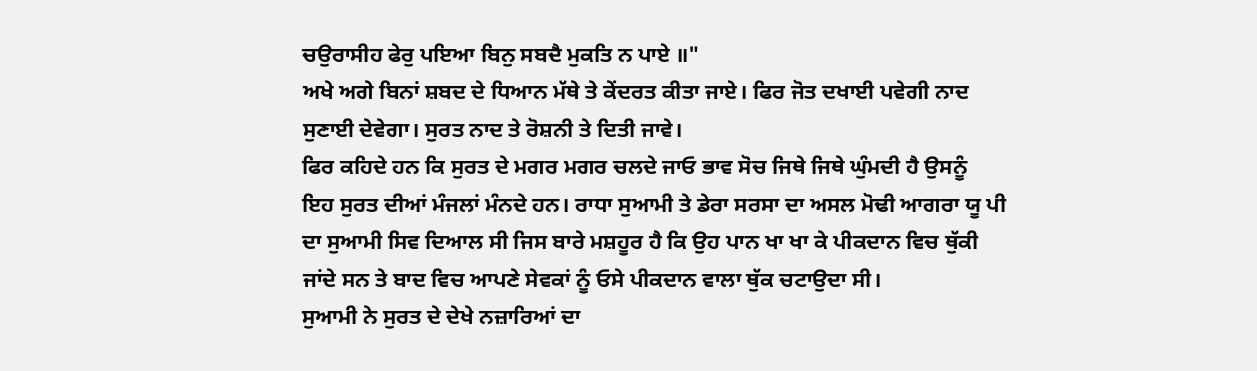ਚਉਰਾਸੀਹ ਫੇਰੁ ਪਇਆ ਬਿਨੁ ਸਬਦੈ ਮੁਕਤਿ ਨ ਪਾਏ ॥"
ਅਖੇ ਅਗੇ ਬਿਨਾਂ ਸ਼ਬਦ ਦੇ ਧਿਆਨ ਮੱਥੇ ਤੇ ਕੇਂਦਰਤ ਕੀਤਾ ਜਾਏ। ਫਿਰ ਜੋਤ ਦਖਾਈ ਪਵੇਗੀ ਨਾਦ
ਸੁਣਾਈ ਦੇਵੇਗਾ। ਸੁਰਤ ਨਾਦ ਤੇ ਰੋਸ਼ਨੀ ਤੇ ਦਿਤੀ ਜਾਵੇ।
ਫਿਰ ਕਹਿਦੇ ਹਨ ਕਿ ਸੁਰਤ ਦੇ ਮਗਰ ਮਗਰ ਚਲਦੇ ਜਾਓ ਭਾਵ ਸੋਚ ਜਿਥੇ ਜਿਥੇ ਘੁੰਮਦੀ ਹੈ ਉਸਨੂੰ
ਇਹ ਸੁਰਤ ਦੀਆਂ ਮੰਜਲਾਂ ਮੰਨਦੇ ਹਨ। ਰਾਧਾ ਸੁਆਮੀ ਤੇ ਡੇਰਾ ਸਰਸਾ ਦਾ ਅਸਲ ਮੋਢੀ ਆਗਰਾ ਯੂ ਪੀ
ਦਾ ਸੁਆਮੀ ਸਿਵ ਦਿਆਲ ਸੀ ਜਿਸ ਬਾਰੇ ਮਸ਼ਹੂਰ ਹੈ ਕਿ ਉਹ ਪਾਨ ਖਾ ਖਾ ਕੇ ਪੀਕਦਾਨ ਵਿਚ ਥੁੱਕੀ
ਜਾਂਦੇ ਸਨ ਤੇ ਬਾਦ ਵਿਚ ਆਪਣੇ ਸੇਵਕਾਂ ਨੂੰ ਓਸੇ ਪੀਕਦਾਨ ਵਾਲਾ ਥੁੱਕ ਚਟਾਉਦਾ ਸੀ।
ਸੁਆਮੀ ਨੇ ਸੁਰਤ ਦੇ ਦੇਖੇ ਨਜ਼ਾਰਿਆਂ ਦਾ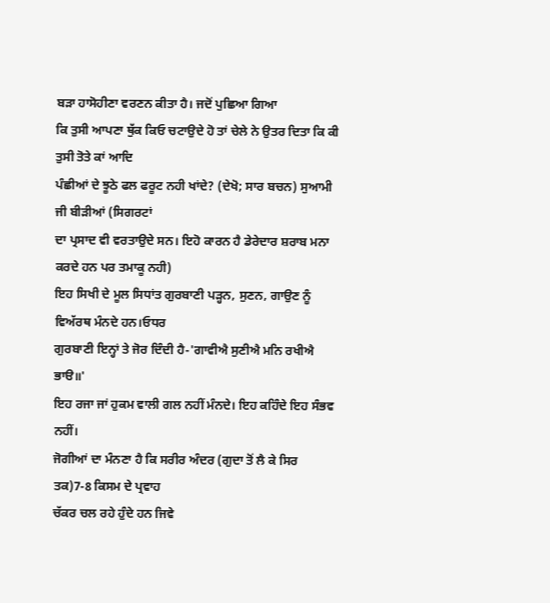ਬੜਾ ਹਾਸੋਹੀਣਾ ਵਰਣਨ ਕੀਤਾ ਹੈ। ਜਦੋਂ ਪੁਛਿਆ ਗਿਆ
ਕਿ ਤੁਸੀ ਆਪਣਾ ਥੁੱਕ ਕਿਓ ਚਟਾਉਦੇ ਹੋ ਤਾਂ ਚੇਲੇ ਨੇ ਉਤਰ ਦਿਤਾ ਕਿ ਕੀ ਤੁਸੀ ਤੋਤੇ ਕਾਂ ਆਦਿ
ਪੰਛੀਆਂ ਦੇ ਝੂਠੇ ਫਲ ਫਰੂਟ ਨਹੀ ਖਾਂਦੇ? (ਦੇਖੋ; ਸਾਰ ਬਚਨ) ਸੁਆਮੀ ਜੀ ਬੀੜੀਆਂ (ਸਿਗਰਟਾਂ
ਦਾ ਪ੍ਰਸਾਦ ਵੀ ਵਰਤਾਉਦੇ ਸਨ। ਇਹੋ ਕਾਰਨ ਹੈ ਡੇਰੇਦਾਰ ਸ਼ਰਾਬ ਮਨਾ ਕਰਦੇ ਹਨ ਪਰ ਤਮਾਕੂ ਨਹੀ)
ਇਹ ਸਿਖੀ ਦੇ ਮੂਲ ਸਿਧਾਂਤ ਗੁਰਬਾਣੀ ਪੜ੍ਹਨ, ਸੁਣਨ, ਗਾਉਣ ਨੂੰ ਵਿਅੱਰਥ ਮੰਨਦੇ ਹਨ।ਓਧਰ
ਗੁਰਬਾਣੀ ਇਨ੍ਹਾਂ ਤੇ ਜੋਰ ਦਿੰਦੀ ਹੈ-'ਗਾਵੀਐ ਸੁਣੀਐ ਮਨਿ ਰਖੀਐ ਭਾੳ॥'
ਇਹ ਰਜਾ ਜਾਂ ਹੁਕਮ ਵਾਲੀ ਗਲ ਨਹੀਂ ਮੰਨਦੇ। ਇਹ ਕਹਿੰਦੇ ਇਹ ਸੰਭਵ ਨਹੀਂ।
ਜੋਗੀਆਂ ਦਾ ਮੰਨਣਾ ਹੈ ਕਿ ਸਰੀਰ ਅੰਦਰ (ਗੁਦਾ ਤੋਂ ਲੈ ਕੇ ਸਿਰ ਤਕ)7-8 ਕਿਸਮ ਦੇ ਪ੍ਰਵਾਹ
ਚੱਕਰ ਚਲ ਰਹੇ ਹੁੰਦੇ ਹਨ ਜਿਵੇ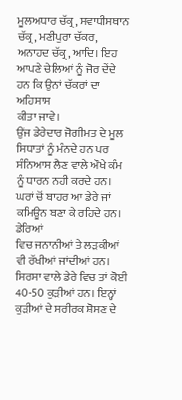ਮੂਲਅਧਾਰ ਚੱਕ੍ਰ, ਸਵਾਧੀਸਥਾਨ ਚੱਕ੍ਰ, ਮਣੀਪੁਰਾ ਚੱਕਰ,
ਅਨਾਹਦ ਚੱਕ੍ਰ, ਆਦਿ। ਇਹ ਆਪਣੇ ਚੇਲਿਆਂ ਨੂੰ ਜੋਰ ਦੇਂਦੇ ਹਨ ਕਿ ਉਨਾਂ ਚੱਕਰਾਂ ਦਾ ਅਹਿਸਾਸ
ਕੀਤਾ ਜਾਵੇ।
ਉਂਜ ਡੇਰੇਦਾਰ ਜੋਗੀਮਤ ਦੇ ਮੂਲ ਸਿਧਾਤਾਂ ਨੂੰ ਮੰਨਦੇ ਹਨ ਪਰ ਸੰਨਿਆਸ ਲੈਣ ਵਾਲੇ ਔਖੇ ਕੰਮ
ਨੂੰ ਧਾਰਨ ਨਹੀ ਕਰਦੇ ਹਨ। ਘਰਾਂ ਚੋਂ ਬਾਹਰ ਆ ਡੇਰੇ ਜਾਂ ਕਮਿਊਨ ਬਣਾ ਕੇ ਰਹਿਦੇ ਹਨ। ਡੇਰਿਆਂ
ਵਿਚ ਜਨਾਨੀਆਂ ਤੇ ਲੜਕੀਆਂ ਵੀ ਰੱਖੀਆਂ ਜਾਂਦੀਆਂ ਹਨ। ਸਿਰਸਾ ਵਾਲੇ ਡੇਰੇ ਵਿਚ ਤਾਂ ਕੋਈ
40-50 ਕੁੜੀਆਂ ਹਨ। ਇਨ੍ਹਾਂ ਕੁੜੀਆਂ ਦੇ ਸਰੀਰਕ ਸ਼ੋਸਣ ਦੇ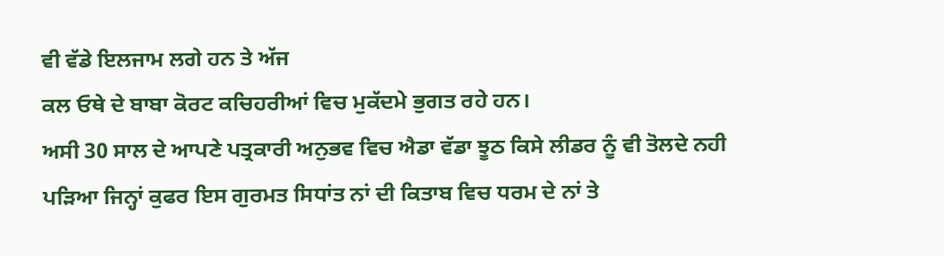ਵੀ ਵੱਡੇ ਇਲਜਾਮ ਲਗੇ ਹਨ ਤੇ ਅੱਜ
ਕਲ ਓਥੇ ਦੇ ਬਾਬਾ ਕੋਰਟ ਕਚਿਹਰੀਆਂ ਵਿਚ ਮੁਕੱਦਮੇ ਭੁਗਤ ਰਹੇ ਹਨ।
ਅਸੀ 30 ਸਾਲ ਦੇ ਆਪਣੇ ਪਤ੍ਰਕਾਰੀ ਅਨੁਭਵ ਵਿਚ ਐਡਾ ਵੱਡਾ ਝੂਠ ਕਿਸੇ ਲੀਡਰ ਨੂੰ ਵੀ ਤੋਲਦੇ ਨਹੀ
ਪੜਿਆ ਜਿਨ੍ਹਾਂ ਕੁਫਰ ਇਸ ਗੁਰਮਤ ਸਿਧਾਂਤ ਨਾਂ ਦੀ ਕਿਤਾਬ ਵਿਚ ਧਰਮ ਦੇ ਨਾਂ ਤੇ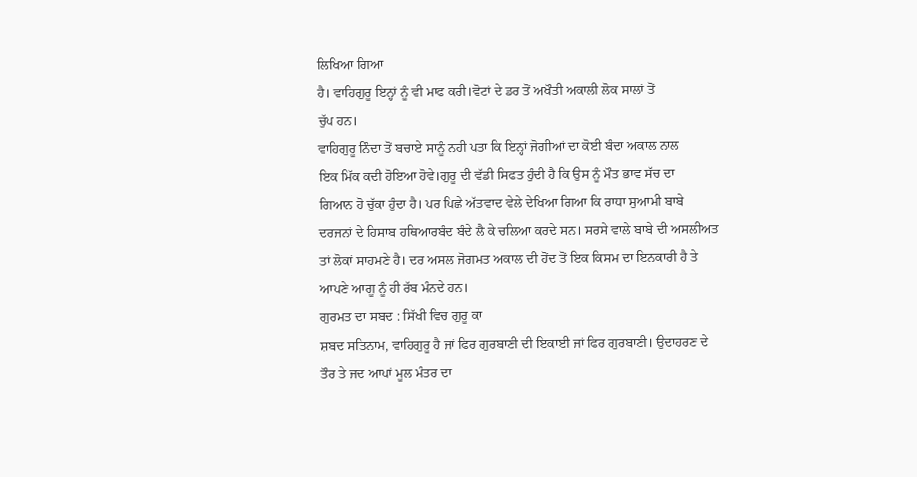ਲਿਖਿਆ ਗਿਆ
ਹੈ। ਵਾਹਿਗੁਰੂ ਇਨ੍ਹਾਂ ਨੂੰ ਵੀ ਮਾਫ ਕਰੀ।ਵੋਟਾਂ ਦੇ ਡਰ ਤੋਂ ਅਖੌਤੀ ਅਕਾਲੀ ਲੋਕ ਸਾਲਾਂ ਤੋਂ
ਚੁੱਪ ਹਨ।
ਵਾਹਿਗੁਰੂ ਨਿੰਦਾ ਤੋਂ ਬਚਾਏ ਸਾਨੂੰ ਨਹੀ ਪਤਾ ਕਿ ਇਨ੍ਹਾਂ ਜੋਗੀਆਂ ਦਾ ਕੋਈ ਬੰਦਾ ਅਕਾਲ ਨਾਲ
ਇਕ ਮਿੱਕ ਕਦੀ ਹੋਇਆ ਹੋਵੇ।ਗੁਰੂ ਦੀ ਵੱਡੀ ਸਿਫਤ ਹੁੰਦੀ ਹੈ ਕਿ ਉਸ ਨੂੰ ਮੌਤ ਭਾਵ ਸੱਚ ਦਾ
ਗਿਆਨ ਹੋ ਚੁੱਕਾ ਹੁੰਦਾ ਹੈ। ਪਰ ਪਿਛੇ ਅੱਤਵਾਦ ਵੇਲੇ ਦੇਖਿਆ ਗਿਆ ਕਿ ਰਾਧਾ ਸੁਆਮੀ ਬਾਬੇ
ਦਰਜਨਾਂ ਦੇ ਹਿਸਾਬ ਹਥਿਆਰਬੰਦ ਬੰਦੇ ਲੈ ਕੇ ਚਲਿਆ ਕਰਦੇ ਸਨ। ਸਰਸੇ ਵਾਲੇ ਬਾਬੇ ਦੀ ਅਸਲੀਅਤ
ਤਾਂ ਲੋਕਾਂ ਸਾਹਮਣੇ ਹੈ। ਦਰ ਅਸਲ ਜੋਗਮਤ ਅਕਾਲ ਦੀ ਹੋਂਦ ਤੋਂ ਇਕ ਕਿਸਮ ਦਾ ਇਨਕਾਰੀ ਹੈ ਤੇ
ਆਪਣੇ ਆਗੂ ਨੂੰ ਹੀ ਰੱਬ ਮੰਨਦੇ ਹਨ।
ਗੁਰਮਤ ਦਾ ਸਬਦ : ਸਿੱਖੀ ਵਿਚ ਗੁਰੂ ਕਾ
ਸ਼ਬਦ ਸਤਿਨਾਮ, ਵਾਹਿਗੁਰੂ ਹੈ ਜਾਂ ਫਿਰ ਗੁਰਬਾਣੀ ਦੀ ਇਕਾਈ ਜਾਂ ਫਿਰ ਗੁਰਬਾਣੀ। ਉਦਾਹਰਣ ਦੇ
ਤੌਰ ਤੇ ਜਦ ਆਪਾਂ ਮੂਲ ਮੰਤਰ ਦਾ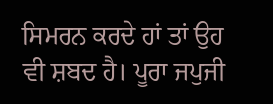ਸਿਮਰਨ ਕਰਦੇ ਹਾਂ ਤਾਂ ਉਹ ਵੀ ਸ਼ਬਦ ਹੈ। ਪੂਰਾ ਜਪੁਜੀ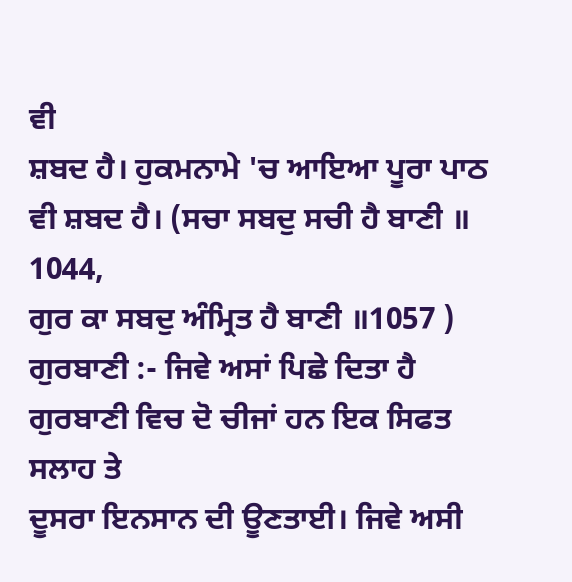ਵੀ
ਸ਼ਬਦ ਹੈ। ਹੁਕਮਨਾਮੇ 'ਚ ਆਇਆ ਪੂਰਾ ਪਾਠ ਵੀ ਸ਼ਬਦ ਹੈ। (ਸਚਾ ਸਬਦੁ ਸਚੀ ਹੈ ਬਾਣੀ ॥ 1044,
ਗੁਰ ਕਾ ਸਬਦੁ ਅੰਮ੍ਰਿਤ ਹੈ ਬਾਣੀ ॥1057 )
ਗੁਰਬਾਣੀ :- ਜਿਵੇ ਅਸਾਂ ਪਿਛੇ ਦਿਤਾ ਹੈ ਗੁਰਬਾਣੀ ਵਿਚ ਦੋ ਚੀਜਾਂ ਹਨ ਇਕ ਸਿਫਤ ਸਲਾਹ ਤੇ
ਦੂਸਰਾ ਇਨਸਾਨ ਦੀ ਊਣਤਾਈ। ਜਿਵੇ ਅਸੀ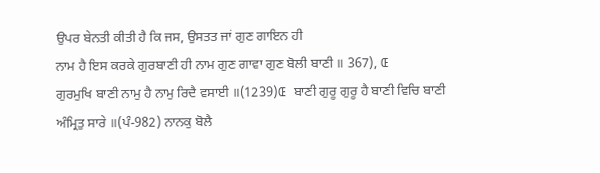ਉਪਰ ਬੇਨਤੀ ਕੀਤੀ ਹੈ ਕਿ ਜਸ, ਉਸਤਤ ਜਾਂ ਗੁਣ ਗਾਇਨ ਹੀ
ਨਾਮ ਹੈ ਇਸ ਕਰਕੇ ਗੁਰਬਾਣੀ ਹੀ ਨਾਮ ਗੁਣ ਗਾਵਾ ਗੁਣ ਬੋਲੀ ਬਾਣੀ ॥ 367), Œ
ਗੁਰਮੁਖਿ ਬਾਣੀ ਨਾਮੁ ਹੈ ਨਾਮੁ ਰਿਦੈ ਵਸਾਈ ॥(1239)Œ ਬਾਣੀ ਗੁਰੂ ਗੁਰੂ ਹੈ ਬਾਣੀ ਵਿਚਿ ਬਾਣੀ
ਅੰਮ੍ਰਿਤੁ ਸਾਰੇ ॥(ਪੰ-982) ਨਾਨਕੁ ਬੋਲੈ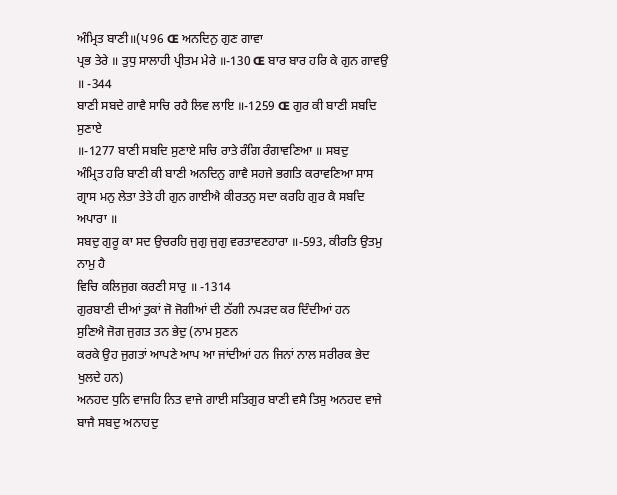ਅੰਮ੍ਰਿਤ ਬਾਣੀ॥(ਪ96 Œ ਅਨਦਿਨੁ ਗੁਣ ਗਾਵਾ
ਪ੍ਰਭ ਤੇਰੇ ॥ ਤੁਧੁ ਸਾਲਾਹੀ ਪ੍ਰੀਤਮ ਮੇਰੇ ॥-130 Œ ਬਾਰ ਬਾਰ ਹਰਿ ਕੇ ਗੁਨ ਗਾਵਉ ॥ -344
ਬਾਣੀ ਸਬਦੇ ਗਾਵੈ ਸਾਚਿ ਰਹੈ ਲਿਵ ਲਾਇ ॥-1259 Œ ਗੁਰ ਕੀ ਬਾਣੀ ਸਬਦਿ ਸੁਣਾਏ
॥-1277 ਬਾਣੀ ਸਬਦਿ ਸੁਣਾਏ ਸਚਿ ਰਾਤੇ ਰੰਗਿ ਰੰਗਾਵਣਿਆ ॥ ਸਬਦੁ
ਅੰਮ੍ਰਿਤ ਹਰਿ ਬਾਣੀ ਕੀ ਬਾਣੀ ਅਨਦਿਨੁ ਗਾਵੈ ਸਹਜੇ ਭਗਤਿ ਕਰਾਵਣਿਆ ਸਾਸ
ਗ੍ਰਾਸ ਮਨੁ ਲੇਤਾ ਤੇਤੇ ਹੀ ਗੁਨ ਗਾਈਐ ਕੀਰਤਨੁ ਸਦਾ ਕਰਹਿ ਗੁਰ ਕੈ ਸਬਦਿ ਅਪਾਰਾ ॥
ਸਬਦੁ ਗੁਰੂ ਕਾ ਸਦ ਉਚਰਹਿ ਜੁਗੁ ਜੁਗੁ ਵਰਤਾਵਣਹਾਰਾ ॥-593, ਕੀਰਤਿ ਉਤਮੁ ਨਾਮੁ ਹੈ
ਵਿਚਿ ਕਲਿਜੁਗ ਕਰਣੀ ਸਾਰੁ ॥ -1314
ਗੁਰਬਾਣੀ ਦੀਆਂ ਤੁਕਾਂ ਜੋ ਜੋਗੀਆਂ ਦੀ ਠੱਗੀ ਨਪੜਦ ਕਰ ਦਿੰਦੀਆਂ ਹਨ
ਸੁਣਿਐ ਜੋਗ ਜੁਗਤ ਤਨ ਭੇਦੁ (ਨਾਮ ਸੁਣਨ
ਕਰਕੇ ਉਹ ਜੁਗਤਾਂ ਆਪਣੇ ਆਪ ਆ ਜਾਂਦੀਆਂ ਹਨ ਜਿਨਾਂ ਨਾਲ ਸਰੀਰਕ ਭੇਦ ਖੁਲਦੇ ਹਨ)
ਅਨਹਦ ਧੁਨਿ ਵਾਜਹਿ ਨਿਤ ਵਾਜੇ ਗਾਈ ਸਤਿਗੁਰ ਬਾਣੀ ਵਸੈ ਤਿਸੁ ਅਨਹਦ ਵਾਜੇ
ਬਾਜੈ ਸਬਦੁ ਅਨਾਹਦੁ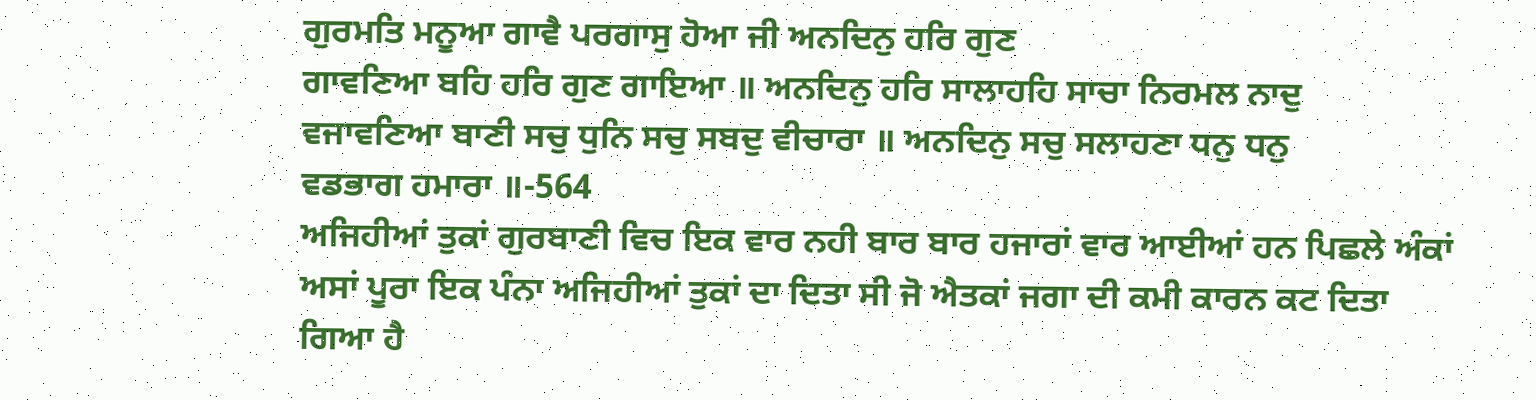ਗੁਰਮਤਿ ਮਨੂਆ ਗਾਵੈ ਪਰਗਾਸੁ ਹੋਆ ਜੀ ਅਨਦਿਨੁ ਹਰਿ ਗੁਣ
ਗਾਵਣਿਆ ਬਹਿ ਹਰਿ ਗੁਣ ਗਾਇਆ ॥ ਅਨਦਿਨੁ ਹਰਿ ਸਾਲਾਹਹਿ ਸਾਚਾ ਨਿਰਮਲ ਨਾਦੁ
ਵਜਾਵਣਿਆ ਬਾਣੀ ਸਚੁ ਧੁਨਿ ਸਚੁ ਸਬਦੁ ਵੀਚਾਰਾ ॥ ਅਨਦਿਨੁ ਸਚੁ ਸਲਾਹਣਾ ਧਨੁ ਧਨੁ
ਵਡਭਾਗ ਹਮਾਰਾ ॥-564
ਅਜਿਹੀਆਂ ਤੁਕਾਂ ਗੁਰਬਾਣੀ ਵਿਚ ਇਕ ਵਾਰ ਨਹੀ ਬਾਰ ਬਾਰ ਹਜਾਰਾਂ ਵਾਰ ਆਈਆਂ ਹਨ ਪਿਛਲੇ ਅੰਕਾਂ
ਅਸਾਂ ਪੂਰਾ ਇਕ ਪੰਨਾ ਅਜਿਹੀਆਂ ਤੁਕਾਂ ਦਾ ਦਿਤਾ ਸੀ ਜੋ ਐਤਕਾਂ ਜਗਾ ਦੀ ਕਮੀ ਕਾਰਨ ਕਟ ਦਿਤਾ
ਗਿਆ ਹੈ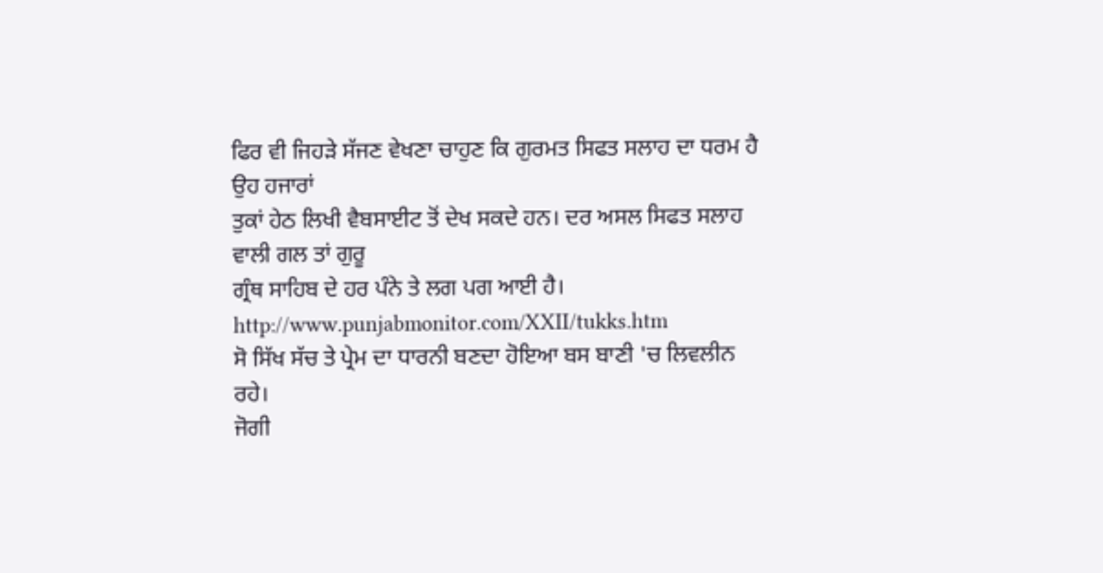ਫਿਰ ਵੀ ਜਿਹੜੇ ਸੱਜਣ ਵੇਖਣਾ ਚਾਹੁਣ ਕਿ ਗੁਰਮਤ ਸਿਫਤ ਸਲਾਹ ਦਾ ਧਰਮ ਹੈ ਉਹ ਹਜਾਰਾਂ
ਤੁਕਾਂ ਹੇਠ ਲਿਖੀ ਵੈਬਸਾਈਟ ਤੋਂ ਦੇਖ ਸਕਦੇ ਹਨ। ਦਰ ਅਸਲ ਸਿਫਤ ਸਲਾਹ ਵਾਲੀ ਗਲ ਤਾਂ ਗੁਰੂ
ਗ੍ਰੰਥ ਸਾਹਿਬ ਦੇ ਹਰ ਪੰਨੇ ਤੇ ਲਗ ਪਗ ਆਈ ਹੈ।
http://www.punjabmonitor.com/XXII/tukks.htm
ਸੋ ਸਿੱਖ ਸੱਚ ਤੇ ਪ੍ਰੇਮ ਦਾ ਧਾਰਨੀ ਬਣਦਾ ਹੋਇਆ ਬਸ ਬਾਣੀ 'ਚ ਲਿਵਲੀਨ
ਰਹੇ।
ਜੋਗੀ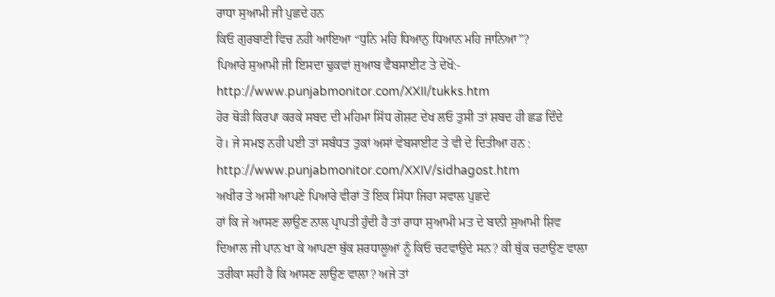ਰਾਧਾ ਸੁਆਮੀ ਜੀ ਪੁਛਦੇ ਹਨ
ਕਿਓ ਗੁਰਬਾਣੀ ਵਿਚ ਨਹੀ ਆਇਆ “ਧੁਨਿ ਮਹਿ ਧਿਆਨੁ ਧਿਆਨ ਮਹਿ ਜਾਨਿਆ”?
ਪਿਆਰੇ ਸੁਆਮੀ ਜੀ ਇਸਦਾ ਢੁਕਵਾਂ ਜੁਆਬ ਵੈਬਸਾਈਟ ਤੇ ਦੇਖੋ:-
http://www.punjabmonitor.com/XXII/tukks.htm
ਹੋਰ ਥੋੜੀ ਕਿਰਪਾ ਕਰਕੇ ਸਬਦ ਦੀ ਮਹਿਮਾ ਸਿੱਧ ਗੋਸ਼ਟ ਦੇਖ ਲਓ ਤੁਸੀ ਤਾਂ ਸ਼ਬਦ ਹੀ ਛਡ ਦਿੰਦੇ
ਹੋ। ਜੇ ਸਮਝ ਨਹੀ ਪਈ ਤਾਂ ਸਬੰਧਤ ਤੁਕਾਂ ਅਸਾਂ ਵੇਬਸਾਈਟ ਤੇ ਵੀ ਦੇ ਦਿਤੀਆ ਹਨ :
http://www.punjabmonitor.com/XXIV/sidhagost.htm
ਅਖੀਰ ਤੇ ਅਸੀ ਆਪਣੇ ਪਿਆਰੇ ਵੀਰਾਂ ਤੋਂ ਇਕ ਸਿੱਧਾ ਜਿਹਾ ਸਵਾਲ ਪੁਛਦੇ
ਹਾਂ ਕਿ ਜੇ ਆਸਣ ਲਾਉਣ ਨਾਲ ਪ੍ਰਾਪਤੀ ਹੁੰਦੀ ਹੈ ਤਾਂ ਰਾਧਾ ਸੁਆਮੀ ਮਤ ਦੇ ਬਾਨੀ ਸੁਆਮੀ ਸ਼ਿਵ
ਦਿਆਲ ਜੀ ਪਾਨ ਖਾ ਕੇ ਆਪਣਾ ਥੁੱਕ ਸ਼ਰਧਾਲੂਆਂ ਨੂੰ ਕਿਓ ਚਟਵਾਉਦੇ ਸਨ? ਕੀ ਥੁੱਕ ਚਟਾਉਣ ਵਾਲਾ
ਤਰੀਕਾ ਸਹੀ ਹੈ ਕਿ ਆਸਣ ਲਾਉਣ ਵਾਲਾ? ਅਜੇ ਤਾਂ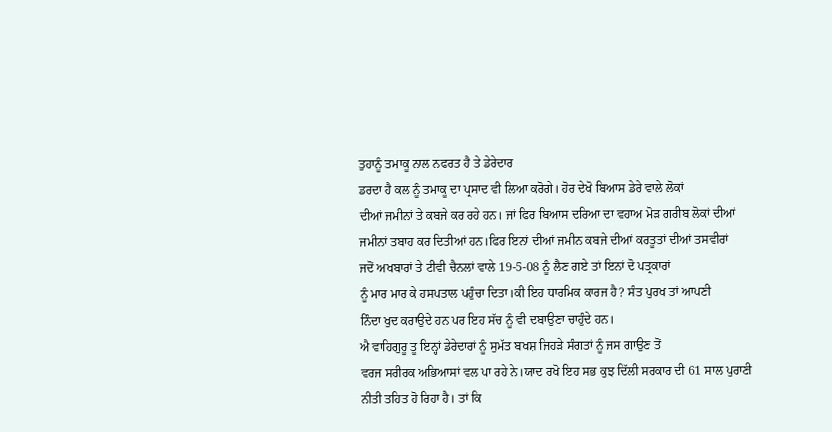ਤੁਹਾਨੂੰ ਤਮਾਕੂ ਨਾਲ ਨਫਰਤ ਹੈ ਤੇ ਡੇਰੇਦਾਰ
ਡਰਦਾ ਹੈ ਕਲ ਨੂੰ ਤਮਾਕੂ ਦਾ ਪ੍ਰਸਾਦ ਵੀ ਲਿਆ ਕਰੋਗੇ। ਹੋਰ ਦੇਖੋ ਬਿਆਸ ਡੇਰੇ ਵਾਲੇ ਲੋਕਾਂ
ਦੀਆਂ ਜਮੀਨਾਂ ਤੇ ਕਬਜੇ ਕਰ ਰਹੇ ਹਨ। ਜਾਂ ਫਿਰ ਬਿਆਸ ਦਰਿਆ ਦਾ ਵਹਾਅ ਮੋੜ ਗਰੀਬ ਲੋਕਾਂ ਦੀਆਂ
ਜਮੀਨਾਂ ਤਬਾਹ ਕਰ ਦਿਤੀਆਂ ਹਨ।ਫਿਰ ਇਨਾਂ ਦੀਆਂ ਜਮੀਨ ਕਬਜੇ ਦੀਆਂ ਕਰਤੂਤਾਂ ਦੀਆਂ ਤਸਵੀਰਾਂ
ਜਦੋਂ ਅਖਬਾਰਾਂ ਤੇ ਟੀਵੀ ਚੈਨਲਾਂ ਵਾਲੇ 19-5-08 ਨੂੰ ਲੈਣ ਗਏ ਤਾਂ ਇਨਾਂ ਦੋ ਪਤ੍ਰਕਾਰਾਂ
ਨੂੰ ਮਾਰ ਮਾਰ ਕੇ ਹਸਪਤਾਲ ਪਹੁੰਚਾ ਦਿਤਾ।ਕੀ ਇਹ ਧਾਰਮਿਕ ਕਾਰਜ ਹੈ? ਸੰਤ ਪੁਰਖ ਤਾਂ ਆਪਣੀ
ਨਿੰਦਾ ਖੁਦ ਕਰਾਉਦੇ ਹਨ ਪਰ ਇਹ ਸੱਚ ਨੂੰ ਵੀ ਦਬਾਉਣਾ ਚਾਹੁੰਦੇ ਹਨ।
ਐ ਵਾਹਿਗੁਰੂ ਤੂ ਇਨ੍ਹਾਂ ਡੇਰੇਦਾਰਾਂ ਨੂੰ ਸੁਮੱਤ ਬਖਸ਼ ਜਿਹੜੇ ਸੰਗਤਾਂ ਨੂੰ ਜਸ ਗਾਉਣ ਤੋਂ
ਵਰਜ ਸਰੀਰਕ ਅਭਿਆਸਾਂ ਵਲ ਪਾ ਰਹੇ ਨੇ।ਯਾਦ ਰਖੋ ਇਹ ਸਭ ਕੁਝ ਦਿੱਲੀ ਸਰਕਾਰ ਦੀ 61 ਸਾਲ ਪੁਰਾਣੀ
ਨੀਤੀ ਤਹਿਤ ਹੋ ਰਿਹਾ ਹੈ। ਤਾਂ ਕਿ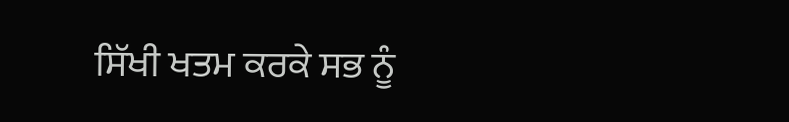ਸਿੱਖੀ ਖਤਮ ਕਰਕੇ ਸਭ ਨੂੰ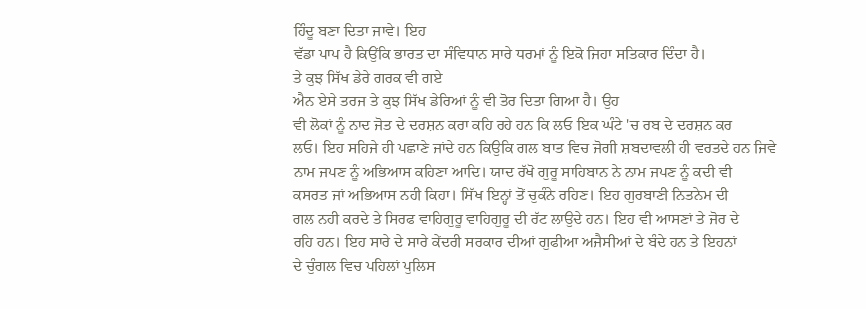ਹਿੰਦੂ ਬਣਾ ਦਿਤਾ ਜਾਵੇ। ਇਹ
ਵੱਡਾ ਪਾਪ ਹੈ ਕਿਉਂਕਿ ਭਾਰਤ ਦਾ ਸੰਵਿਧਾਨ ਸਾਰੇ ਧਰਮਾਂ ਨੂੰ ਇਕੋ ਜਿਹਾ ਸਤਿਕਾਰ ਦਿੰਦਾ ਹੈ।
ਤੇ ਕੁਝ ਸਿੱਖ ਡੇਰੇ ਗਰਕ ਵੀ ਗਏ
ਐਨ ਏਸੇ ਤਰਜ ਤੇ ਕੁਝ ਸਿੱਖ ਡੇਰਿਆਂ ਨੂੰ ਵੀ ਤੋਰ ਦਿਤਾ ਗਿਆ ਹੈ। ਉਹ
ਵੀ ਲੋਕਾਂ ਨੂੰ ਨਾਦ ਜੋਤ ਦੇ ਦਰਸ਼ਨ ਕਰਾ ਕਹਿ ਰਹੇ ਹਨ ਕਿ ਲਓ ਇਕ ਘੰਟੇ 'ਚ ਰਬ ਦੇ ਦਰਸ਼ਨ ਕਰ
ਲਓ। ਇਹ ਸਹਿਜੇ ਹੀ ਪਛਾਣੇ ਜਾਂਦੇ ਹਨ ਕਿਉਕਿ ਗਲ ਬਾਤ ਵਿਚ ਜੋਗੀ ਸ਼ਬਦਾਵਲੀ ਹੀ ਵਰਤਦੇ ਹਨ ਜਿਵੇ
ਨਾਮ ਜਪਣ ਨੂੰ ਅਭਿਆਸ ਕਹਿਣਾ ਆਦਿ। ਯਾਦ ਰੱਖੋ ਗੁਰੂ ਸਾਹਿਬਾਨ ਨੇ ਨਾਮ ਜਪਣ ਨੂੰ ਕਦੀ ਵੀ
ਕਸਰਤ ਜਾਂ ਅਭਿਆਸ ਨਹੀ ਕਿਹਾ। ਸਿੱਖ ਇਨ੍ਹਾਂ ਤੋਂ ਚੁਕੰਨੇ ਰਹਿਣ। ਇਹ ਗੁਰਬਾਣੀ ਨਿਤਨੇਮ ਦੀ
ਗਲ ਨਹੀ ਕਰਦੇ ਤੇ ਸਿਰਫ ਵਾਹਿਗੁਰੂ ਵਾਹਿਗੁਰੂ ਦੀ ਰੱਟ ਲਾਉਦੇ ਹਨ। ਇਹ ਵੀ ਆਸਣਾਂ ਤੇ ਜੋਰ ਦੇ
ਰਹਿ ਹਨ। ਇਹ ਸਾਰੇ ਦੇ ਸਾਰੇ ਕੇਂਦਰੀ ਸਰਕਾਰ ਦੀਆਂ ਗੁਫੀਆ ਅਜੈਸੀਆਂ ਦੇ ਬੰਦੇ ਹਨ ਤੇ ਇਹਨਾਂ
ਦੇ ਚੁੰਗਲ ਵਿਚ ਪਹਿਲਾਂ ਪੁਲਿਸ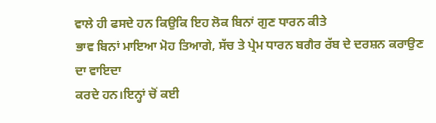ਵਾਲੇ ਹੀ ਫਸਦੇ ਹਨ ਕਿਉਕਿ ਇਹ ਲੋਕ ਬਿਨਾਂ ਗੁਣ ਧਾਰਨ ਕੀਤੇ
ਭਾਵ ਬਿਨਾਂ ਮਾਇਆ ਮੋਹ ਤਿਆਗੇ, ਸੱਚ ਤੇ ਪ੍ਰੇਮ ਧਾਰਨ ਬਗੈਰ ਰੱਬ ਦੇ ਦਰਸ਼ਨ ਕਰਾਉਣ ਦਾ ਵਾਇਦਾ
ਕਰਦੇ ਹਨ।ਇਨ੍ਹਾਂ ਚੋਂ ਕਈ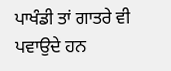ਪਾਖੰਡੀ ਤਾਂ ਗਾਤਰੇ ਵੀ ਪਵਾਉਦੇ ਹਨ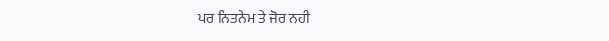ਪਰ ਨਿਤਨੇਮ ਤੇ ਜੋਰ ਨਹੀ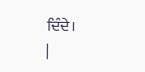ਦਿੰਦੇ।
|